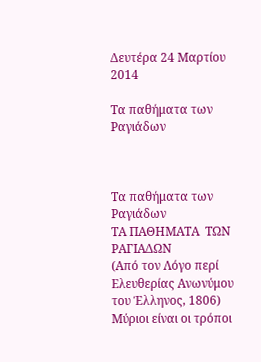Δευτέρα 24 Μαρτίου 2014

Τα παθήματα των Ραγιάδων



Τα παθήματα των Ραγιάδων
ΤΑ ΠΑΘΗΜΑΤΑ  ΤΩΝ ΡΑΓΙΑΔΩΝ
(Από τον Λόγο περί Ελευθερίας Ανωνύμου του Έλληνος, 1806)
Μύριοι είναι οι τρόποι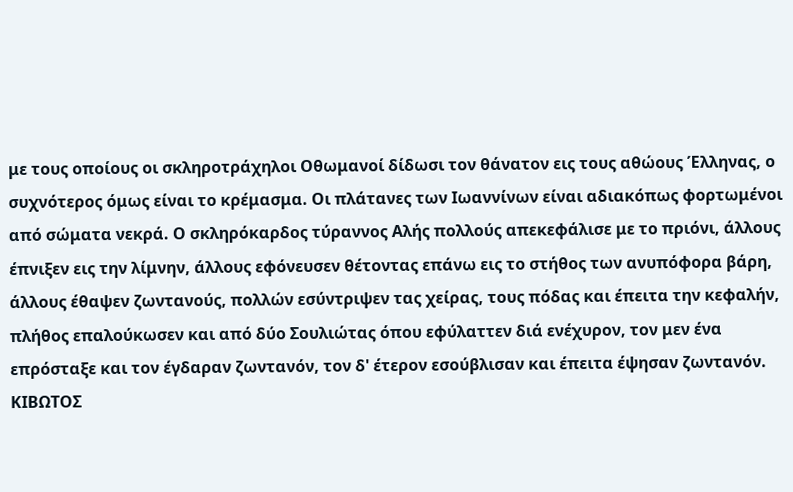με τους οποίους οι σκληροτράχηλοι Οθωμανοί δίδωσι τον θάνατον εις τους αθώους Έλληνας, ο συχνότερος όμως είναι το κρέμασμα. Οι πλάτανες των Ιωαννίνων είναι αδιακόπως φορτωμένοι από σώματα νεκρά. Ο σκληρόκαρδος τύραννος Αλής πολλούς απεκεφάλισε με το πριόνι, άλλους έπνιξεν εις την λίμνην, άλλους εφόνευσεν θέτοντας επάνω εις το στήθος των ανυπόφορα βάρη, άλλους έθαψεν ζωντανούς, πολλών εσύντριψεν τας χείρας, τους πόδας και έπειτα την κεφαλήν, πλήθος επαλούκωσεν και από δύο Σουλιώτας όπου εφύλαττεν διά ενέχυρον, τον μεν ένα επρόσταξε και τον έγδαραν ζωντανόν, τον δ' έτερον εσούβλισαν και έπειτα έψησαν ζωντανόν.
ΚΙΒΩΤΟΣ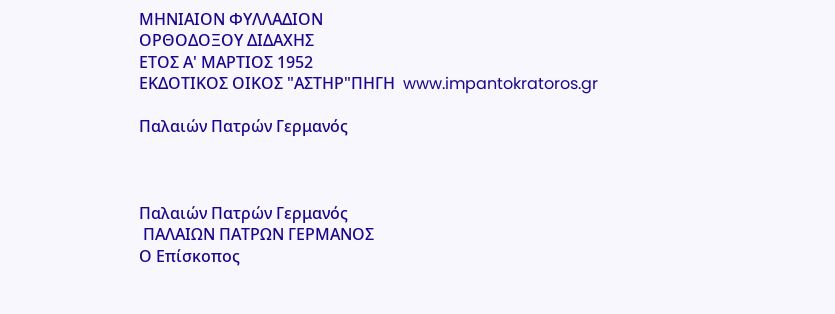ΜΗΝΙΑΙΟΝ ΦΥΛΛΑΔΙΟΝ
ΟΡΘΟΔΟΞΟΥ ΔΙΔΑΧΗΣ
ΕΤΟΣ Α' ΜΑΡΤΙΟΣ 1952
ΕΚΔΟΤΙΚΟΣ ΟΙΚΟΣ "ΑΣΤΗΡ"ΠΗΓΗ  www.impantokratoros.gr

Παλαιών Πατρών Γερμανός



Παλαιών Πατρών Γερμανός
 ΠΑΛΑΙΩΝ ΠΑΤΡΩΝ ΓΕΡΜΑΝΟΣ
Ο Επίσκοπος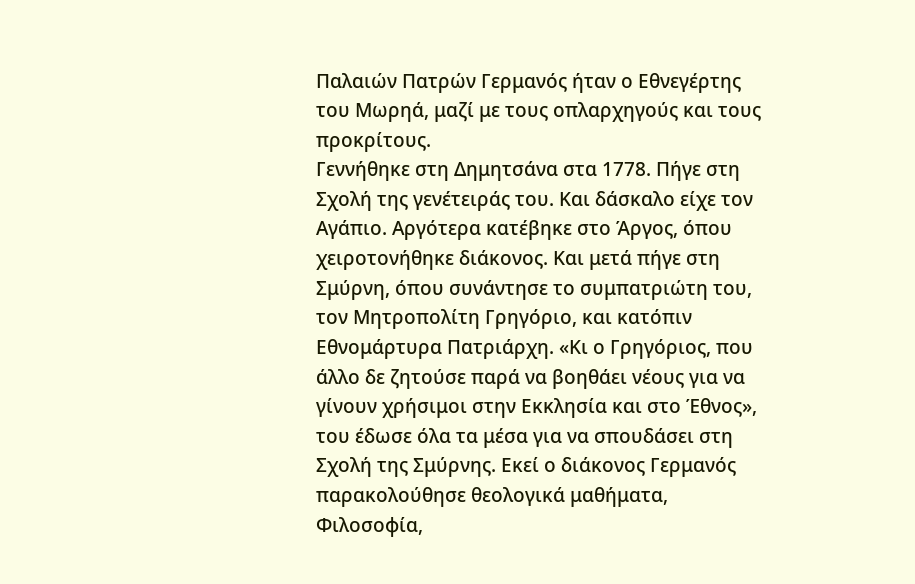Παλαιών Πατρών Γερμανός ήταν ο Εθνεγέρτης του Μωρηά, μαζί με τους οπλαρχηγούς και τους προκρίτους.
Γεννήθηκε στη Δημητσάνα στα 1778. Πήγε στη Σχολή της γενέτειράς του. Και δάσκαλο είχε τον Αγάπιο. Αργότερα κατέβηκε στο Άργος, όπου χειροτονήθηκε διάκονος. Και μετά πήγε στη Σμύρνη, όπου συνάντησε το συμπατριώτη του, τον Μητροπολίτη Γρηγόριο, και κατόπιν Εθνομάρτυρα Πατριάρχη. «Κι ο Γρηγόριος, που άλλο δε ζητούσε παρά να βοηθάει νέους για να γίνουν χρήσιμοι στην Εκκλησία και στο Έθνος», του έδωσε όλα τα μέσα για να σπουδάσει στη Σχολή της Σμύρνης. Εκεί ο διάκονος Γερμανός παρακολούθησε θεολογικά μαθήματα, Φιλοσοφία,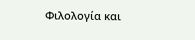Φιλολογία και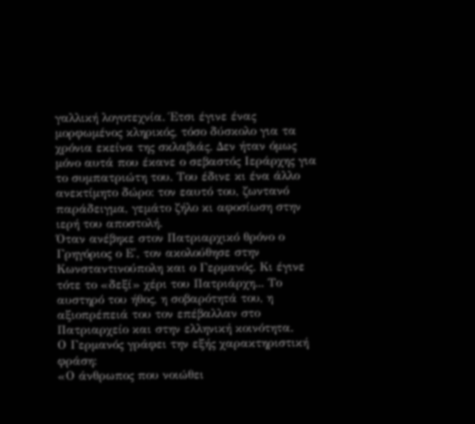γαλλική λογοτεχνία. Έτσι έγινε ένας μορφωμένος κληρικός, τόσο δύσκολο για τα χρόνια εκείνα της σκλαβιάς. Δεν ήταν όμως μόνο αυτά που έκανε ο σεβαστός Ιεράρχης για το συμπατριώτη του. Του έδινε κι ένα άλλο ανεκτίμητο δώρο: τον εαυτό του, ζωντανό παράδειγμα, γεμάτο ζήλο κι αφοσίωση στην ιερή του αποστολή.
Όταν ανέβηκε στον Πατριαρχικό θρόνο ο Γρηγόριος ο Ε', τον ακολούθησε στην Κωνσταντινούπολη και ο Γερμανός. Κι έγινε τότε το «δεξί» χέρι του Πατριάρχη... Το αυστηρό του ήθος, η σοβαρότητά του, η αξιοπρέπειά του τον επέβαλλαν στο Πατριαρχείο και στην ελληνική κοινότητα.
Ο Γερμανός γράφει την εξής χαρακτηριστική φράση:
«Ο άνθρωπος που νοιώθει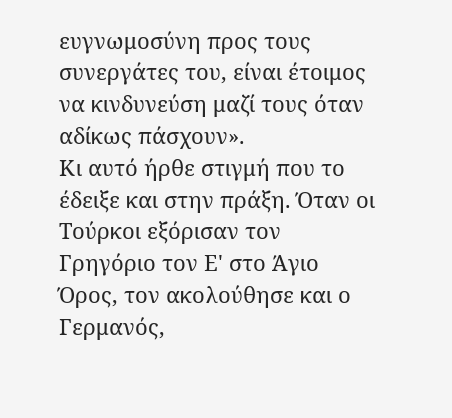ευγνωμοσύνη προς τους συνεργάτες του, είναι έτοιμος να κινδυνεύση μαζί τους όταν αδίκως πάσχουν».
Κι αυτό ήρθε στιγμή που το έδειξε και στην πράξη. Όταν οι Τούρκοι εξόρισαν τον Γρηγόριο τον Ε' στο Άγιο Όρος, τον ακολούθησε και ο Γερμανός,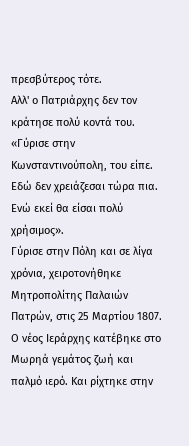πρεσβύτερος τότε.
Αλλ' ο Πατριάρχης δεν τον κράτησε πολύ κοντά του. «Γύρισε στην Κωνσταντινούπολη, του είπε. Εδώ δεν χρειάζεσαι τώρα πια. Ενώ εκεί θα είσαι πολύ χρήσιμος».
Γύρισε στην Πόλη και σε λίγα χρόνια, χειροτονήθηκε Μητροπολίτης Παλαιών Πατρών, στις 25 Μαρτίου 1807.
Ο νέος Ιεράρχης κατέβηκε στο Μωρηά γεμάτος ζωή και παλμό ιερό. Και ρίχτηκε στην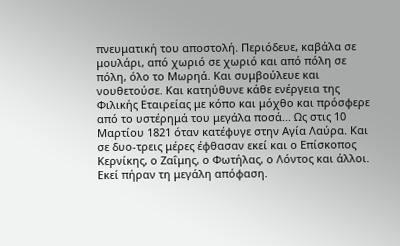πνευματική του αποστολή. Περιόδευε, καβάλα σε μουλάρι, από χωριό σε χωριό και από πόλη σε πόλη, όλο το Μωρηά. Και συμβούλευε και νουθετούσε. Και κατηύθυνε κάθε ενέργεια της Φιλικής Εταιρείας με κόπο και μόχθο και πρόσφερε από το υστέρημά του μεγάλα ποσά... Ως στις 10 Μαρτίου 1821 όταν κατέφυγε στην Αγία Λαύρα. Και σε δυο-τρεις μέρες έφθασαν εκεί και ο Επίσκοπος Κερνίκης, ο Ζαΐμης, ο Φωτήλας, ο Λόντος και άλλοι. Εκεί πήραν τη μεγάλη απόφαση.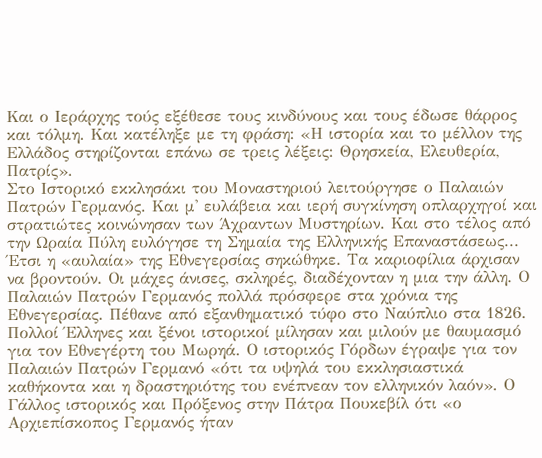Και ο Ιεράρχης τούς εξέθεσε τους κινδύνους και τους έδωσε θάρρος και τόλμη. Και κατέληξε με τη φράση: «Η ιστορία και το μέλλον της Ελλάδος στηρίζονται επάνω σε τρεις λέξεις: Θρησκεία, Ελευθερία, Πατρίς».
Στο Ιστορικό εκκλησάκι του Μοναστηριού λειτούργησε ο Παλαιών Πατρών Γερμανός. Και μ' ευλάβεια και ιερή συγκίνηση οπλαρχηγοί και στρατιώτες κοινώνησαν των Άχραντων Μυστηρίων. Και στο τέλος από την Ωραία Πύλη ευλόγησε τη Σημαία της Ελληνικής Επαναστάσεως...
Έτσι η «αυλαία» της Εθνεγερσίας σηκώθηκε. Τα καριοφίλια άρχισαν να βροντούν. Οι μάχες άνισες, σκληρές, διαδέχονταν η μια την άλλη. Ο Παλαιών Πατρών Γερμανός πολλά πρόσφερε στα χρόνια της Εθνεγερσίας. Πέθανε από εξανθηματικό τύφο στο Ναύπλιο στα 1826.
Πολλοί Έλληνες και ξένοι ιστορικοί μίλησαν και μιλούν με θαυμασμό για τον Εθνεγέρτη του Μωρηά. Ο ιστορικός Γόρδων έγραψε για τον Παλαιών Πατρών Γερμανό «ότι τα υψηλά του εκκλησιαστικά καθήκοντα και η δραστηριότης του ενέπνεαν τον ελληνικόν λαόν». Ο Γάλλος ιστορικός και Πρόξενος στην Πάτρα Πουκεβίλ ότι «ο Αρχιεπίσκοπος Γερμανός ήταν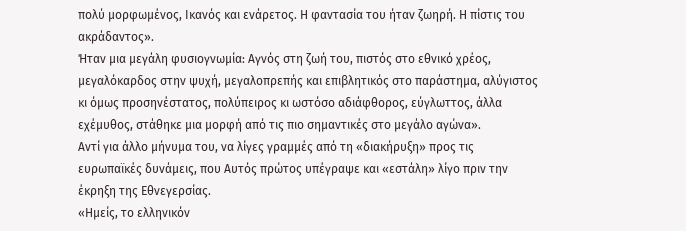πολύ μορφωμένος, Ικανός και ενάρετος. Η φαντασία του ήταν ζωηρή. Η πίστις του ακράδαντος».
Ήταν μια μεγάλη φυσιογνωμία: Αγνός στη ζωή του, πιστός στο εθνικό χρέος, μεγαλόκαρδος στην ψυχή, μεγαλοπρεπής και επιβλητικός στο παράστημα, αλύγιστος κι όμως προσηνέστατος, πολύπειρος κι ωστόσο αδιάφθορος, εύγλωττος, άλλα εχέμυθος, στάθηκε μια μορφή από τις πιο σημαντικές στο μεγάλο αγώνα».
Αντί για άλλο μήνυμα του, να λίγες γραμμές από τη «διακήρυξη» προς τις ευρωπαϊκές δυνάμεις, που Αυτός πρώτος υπέγραψε και «εστάλη» λίγο πριν την έκρηξη της Εθνεγερσίας.
«Ημείς, το ελληνικόν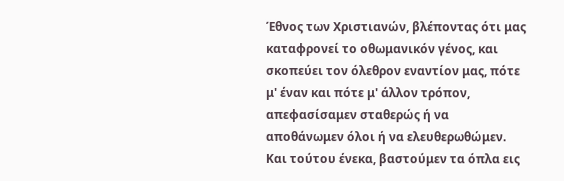Έθνος των Χριστιανών, βλέποντας ότι μας καταφρονεί το οθωμανικόν γένος, και σκοπεύει τον όλεθρον εναντίον μας, πότε μ' έναν και πότε μ' άλλον τρόπον, απεφασίσαμεν σταθερώς ή να αποθάνωμεν όλοι ή να ελευθερωθώμεν. Και τούτου ένεκα, βαστούμεν τα όπλα εις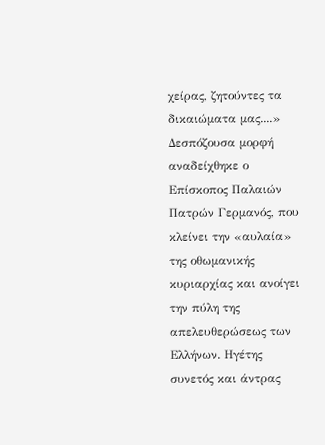χείρας, ζητούντες τα δικαιώματα μας....»
Δεσπόζουσα μορφή αναδείχθηκε ο Επίσκοπος Παλαιών Πατρών Γερμανός, που κλείνει την «αυλαία» της οθωμανικής κυριαρχίας και ανοίγει την πύλη της απελευθερώσεως των Ελλήνων. Ηγέτης συνετός και άντρας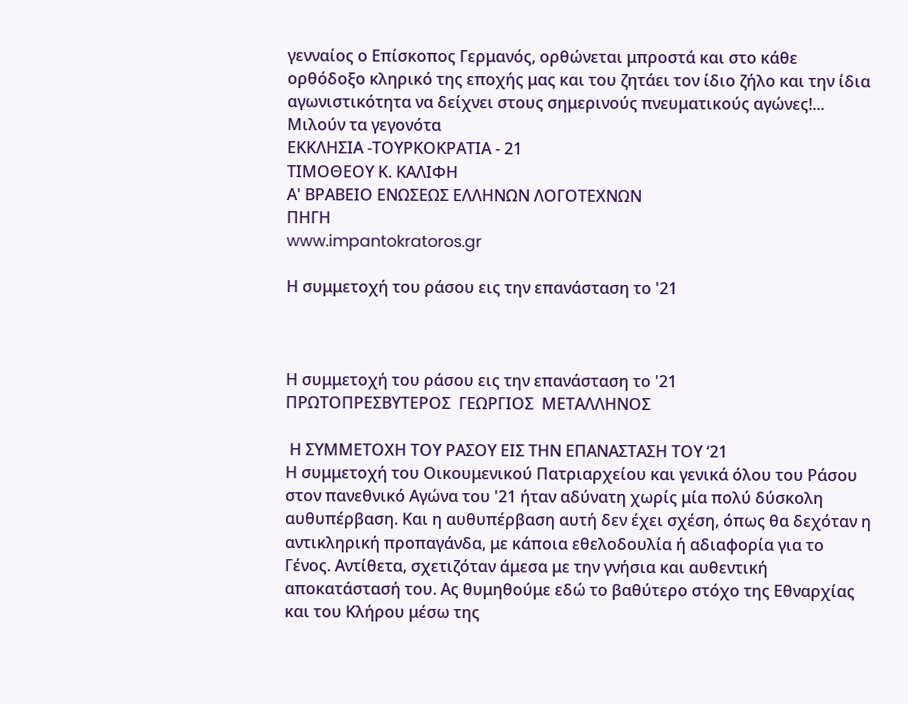γενναίος ο Επίσκοπος Γερμανός, ορθώνεται μπροστά και στο κάθε ορθόδοξο κληρικό της εποχής μας και του ζητάει τον ίδιο ζήλο και την ίδια αγωνιστικότητα να δείχνει στους σημερινούς πνευματικούς αγώνες!...
Μιλούν τα γεγονότα
ΕΚΚΛΗΣΙΑ -ΤΟΥΡΚΟΚΡΑΤΙΑ - 21
ΤΙΜΟΘΕΟΥ Κ. ΚΑΛΙΦΗ
Α' ΒΡΑΒΕΙΟ ΕΝΩΣΕΩΣ ΕΛΛΗΝΩΝ ΛΟΓΟΤΕΧΝΩΝ
ΠΗΓΗ
www.impantokratoros.gr

Η συμμετοχή του ράσου εις την επανάσταση το '21



Η συμμετοχή του ράσου εις την επανάσταση το '21
ΠΡΩΤΟΠΡΕΣΒΥΤΕΡΟΣ  ΓΕΩΡΓΙΟΣ  ΜΕΤΑΛΛΗΝΟΣ

 Η ΣΥΜΜΕΤΟΧΗ ΤΟΥ ΡΑΣΟΥ ΕΙΣ ΤΗΝ ΕΠΑΝΑΣΤΑΣΗ ΤΟΥ ‘21
Η συμμετοχή του Οικουμενικού Πατριαρχείου και γενικά όλου του Ράσου στον πανεθνικό Αγώνα του '21 ήταν αδύνατη χωρίς μία πολύ δύσκολη αυθυπέρβαση. Και η αυθυπέρβαση αυτή δεν έχει σχέση, όπως θα δεχόταν η αντικληρική προπαγάνδα, με κάποια εθελοδουλία ή αδιαφορία για το Γένος. Αντίθετα, σχετιζόταν άμεσα με την γνήσια και αυθεντική αποκατάστασή του. Ας θυμηθούμε εδώ το βαθύτερο στόχο της Εθναρχίας και του Κλήρου μέσω της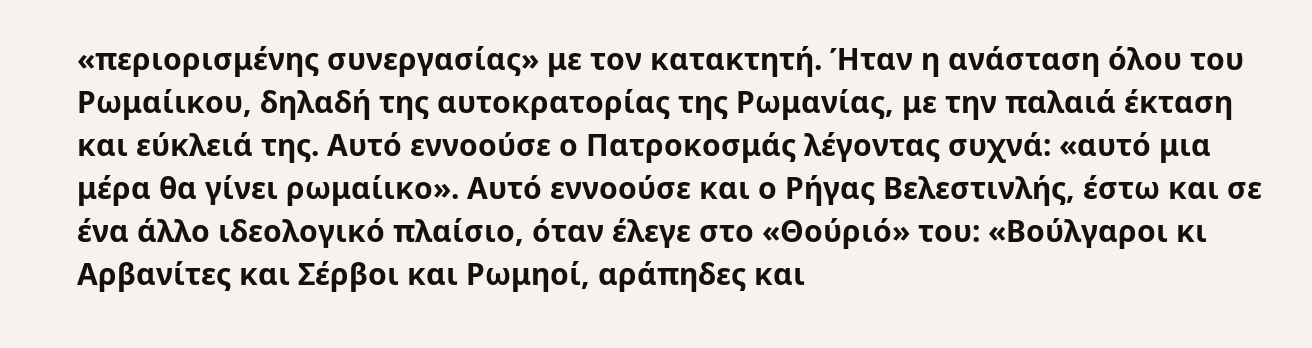«περιορισμένης συνεργασίας» με τον κατακτητή. Ήταν η ανάσταση όλου του Ρωμαίικου, δηλαδή της αυτοκρατορίας της Ρωμανίας, με την παλαιά έκταση και εύκλειά της. Αυτό εννοούσε ο Πατροκοσμάς λέγοντας συχνά: «αυτό μια μέρα θα γίνει ρωμαίικο». Αυτό εννοούσε και ο Ρήγας Βελεστινλής, έστω και σε ένα άλλο ιδεολογικό πλαίσιο, όταν έλεγε στο «Θούριό» του: «Βούλγαροι κι Αρβανίτες και Σέρβοι και Ρωμηοί, αράπηδες και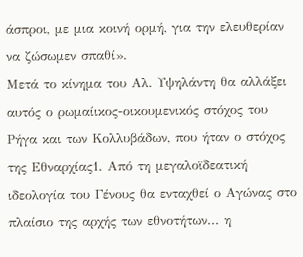άσπροι, με μια κοινή ορμή, για την ελευθερίαν να ζώσωμεν σπαθί».
Μετά το κίνημα του Αλ. Υψηλάντη θα αλλάξει αυτός ο ρωμαίικος-οικουμενικός στόχος του Ρήγα και των Κολλυβάδων, που ήταν ο στόχος της Εθναρχίας1. Από τη μεγαλοϊδεατική ιδεολογία του Γένους θα ενταχθεί ο Αγώνας στο πλαίσιο της αρχής των εθνοτήτων... η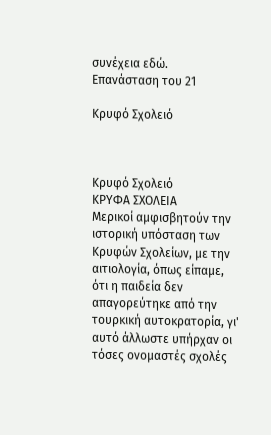συνέχεια εδώ.
Επανάσταση του 21

Κρυφό Σχολειό



Κρυφό Σχολειό
ΚΡΥΦΑ ΣΧΟΛΕΙΑ
Μερικοί αμφισβητούν την ιστορική υπόσταση των Κρυφών Σχολείων, με την αιτιολογία, όπως είπαμε, ότι η παιδεία δεν απαγορεύτηκε από την τουρκική αυτοκρατορία, γι' αυτό άλλωστε υπήρχαν οι τόσες ονομαστές σχολές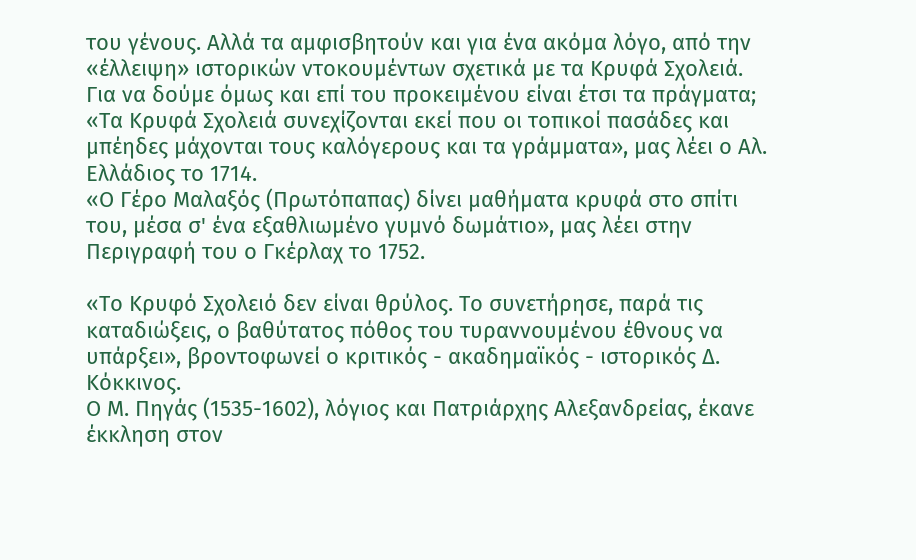του γένους. Αλλά τα αμφισβητούν και για ένα ακόμα λόγο, από την «έλλειψη» ιστορικών ντοκουμέντων σχετικά με τα Κρυφά Σχολειά. Για να δούμε όμως και επί του προκειμένου είναι έτσι τα πράγματα;
«Τα Κρυφά Σχολειά συνεχίζονται εκεί που οι τοπικοί πασάδες και μπέηδες μάχονται τους καλόγερους και τα γράμματα», μας λέει ο Αλ. Ελλάδιος το 1714.
«Ο Γέρο Μαλαξός (Πρωτόπαπας) δίνει μαθήματα κρυφά στο σπίτι του, μέσα σ' ένα εξαθλιωμένο γυμνό δωμάτιο», μας λέει στην Περιγραφή του ο Γκέρλαχ το 1752.

«Το Κρυφό Σχολειό δεν είναι θρύλος. Το συνετήρησε, παρά τις καταδιώξεις, ο βαθύτατος πόθος του τυραννουμένου έθνους να υπάρξει», βροντοφωνεί ο κριτικός - ακαδημαϊκός - ιστορικός Δ. Κόκκινος.
Ο Μ. Πηγάς (1535-1602), λόγιος και Πατριάρχης Αλεξανδρείας, έκανε έκκληση στον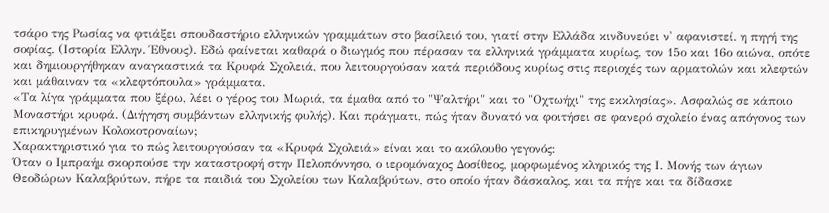τσάρο της Ρωσίας να φτιάξει σπουδαστήριο ελληνικών γραμμάτων στο βασίλειό του, γιατί στην Ελλάδα κινδυνεύει ν' αφανιστεί. η πηγή της σοφίας. (Ιστορία Ελλην. Έθνους). Εδώ φαίνεται καθαρά ο διωγμός που πέρασαν τα ελληνικά γράμματα κυρίως, τον 15ο και 16ο αιώνα, οπότε και δημιουργήθηκαν αναγκαστικά τα Κρυφά Σχολειά, που λειτουργούσαν κατά περιόδους κυρίως στις περιοχές των αρματολών και κλεφτών και μάθαιναν τα «κλεφτόπουλα» γράμματα.
«Τα λίγα γράμματα που ξέρω, λέει ο γέρος του Μωριά, τα έμαθα από το "Ψαλτήρι" και το "Οχτωήχι" της εκκλησίας». Ασφαλώς σε κάποιο Μοναστήρι κρυφά. (Διήγηση συμβάντων ελληνικής φυλής). Και πράγματι, πώς ήταν δυνατό να φοιτήσει σε φανερό σχολείο ένας απόγονος των επικηρυγμένων Κολοκοτροναίων;
Χαρακτηριστικό για το πώς λειτουργούσαν τα «Κρυφά Σχολειά» είναι και το ακόλουθο γεγονός:
Όταν ο Ιμπραήμ σκορπούσε την καταστροφή στην Πελοπόννησο, ο ιερομόναχος Δοσίθεος, μορφωμένος κληρικός της Ι. Μονής των άγιων Θεοδώρων Καλαβρύτων, πήρε τα παιδιά του Σχολείου των Καλαβρύτων, στο οποίο ήταν δάσκαλος, και τα πήγε και τα δίδασκε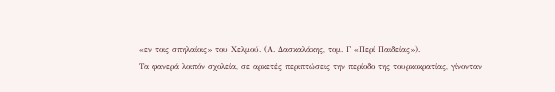«εν τοις σπηλαίοις» του Χελμού. (Α. Δασκαλάκης, τομ. Γ «Περί Παιδείας»).
Τα φανερά λοιπόν σχολεία, σε αρκετές περιπτώσεις την περίοδο της τουρκοκρατίας, γίνονταν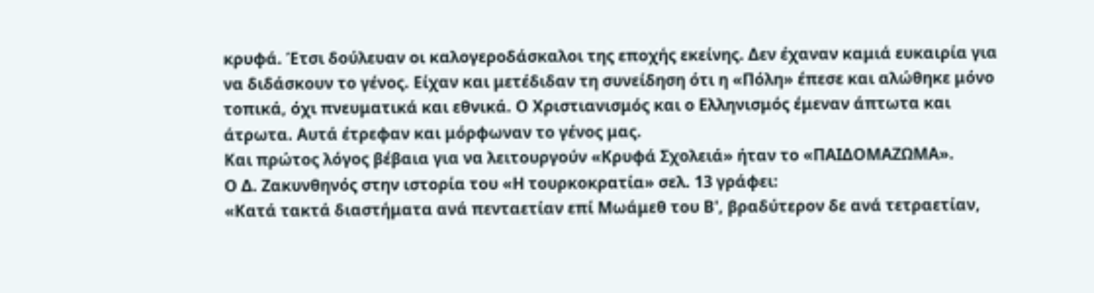κρυφά. Έτσι δούλευαν οι καλογεροδάσκαλοι της εποχής εκείνης. Δεν έχαναν καμιά ευκαιρία για να διδάσκουν το γένος. Είχαν και μετέδιδαν τη συνείδηση ότι η «Πόλη» έπεσε και αλώθηκε μόνο τοπικά, όχι πνευματικά και εθνικά. Ο Χριστιανισμός και ο Ελληνισμός έμεναν άπτωτα και άτρωτα. Αυτά έτρεφαν και μόρφωναν το γένος μας.
Και πρώτος λόγος βέβαια για να λειτουργούν «Κρυφά Σχολειά» ήταν το «ΠΑΙΔΟΜΑΖΩΜΑ».
Ο Δ. Ζακυνθηνός στην ιστορία του «Η τουρκοκρατία» σελ. 13 γράφει:
«Κατά τακτά διαστήματα ανά πενταετίαν επί Μωάμεθ του Β', βραδύτερον δε ανά τετραετίαν,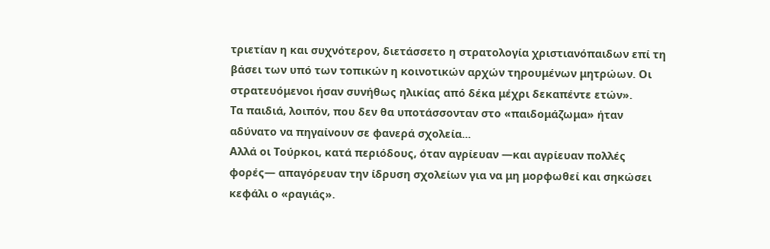τριετίαν η και συχνότερον, διετάσσετο η στρατολογία χριστιανόπαιδων επί τη βάσει των υπό των τοπικών η κοινοτικών αρχών τηρουμένων μητρώων. Οι στρατευόμενοι ήσαν συνήθως ηλικίας από δέκα μέχρι δεκαπέντε ετών».
Τα παιδιά, λοιπόν, που δεν θα υποτάσσονταν στο «παιδομάζωμα» ήταν αδύνατο να πηγαίνουν σε φανερά σχολεία...
Αλλά οι Τούρκοι, κατά περιόδους, όταν αγρίευαν —και αγρίευαν πολλές φορές— απαγόρευαν την ίδρυση σχολείων για να μη μορφωθεί και σηκώσει κεφάλι ο «ραγιάς».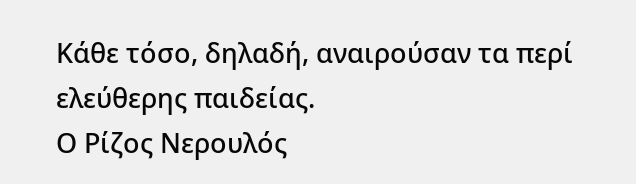Κάθε τόσο, δηλαδή, αναιρούσαν τα περί ελεύθερης παιδείας.
Ο Ρίζος Νερουλός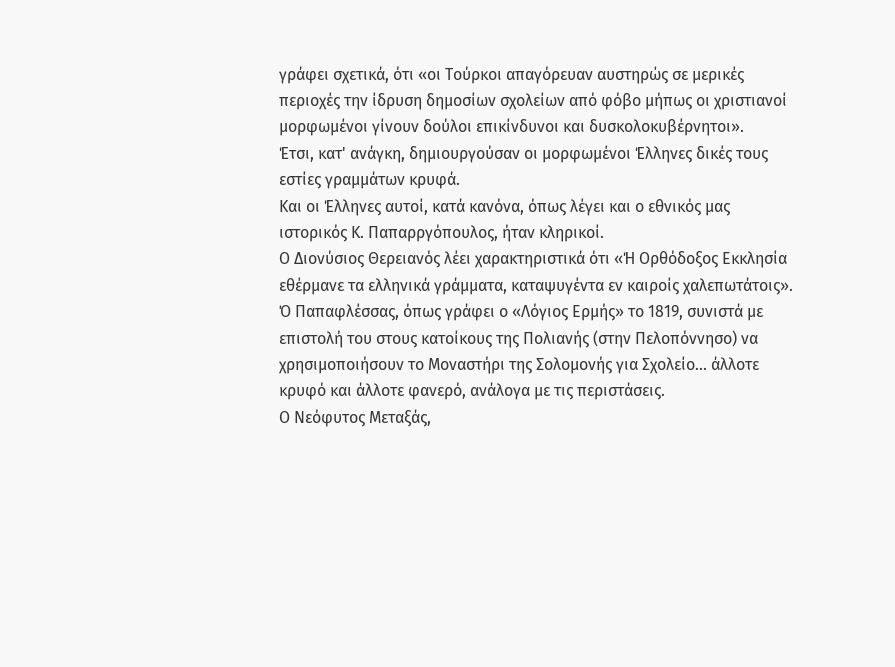γράφει σχετικά, ότι «οι Τούρκοι απαγόρευαν αυστηρώς σε μερικές περιοχές την ίδρυση δημοσίων σχολείων από φόβο μήπως οι χριστιανοί μορφωμένοι γίνουν δούλοι επικίνδυνοι και δυσκολοκυβέρνητοι».
Έτσι, κατ' ανάγκη, δημιουργούσαν οι μορφωμένοι Έλληνες δικές τους εστίες γραμμάτων κρυφά.
Και οι Έλληνες αυτοί, κατά κανόνα, όπως λέγει και ο εθνικός μας ιστορικός Κ. Παπαρργόπουλος, ήταν κληρικοί.
Ο Διονύσιος Θερειανός λέει χαρακτηριστικά ότι «Ή Ορθόδοξος Εκκλησία εθέρμανε τα ελληνικά γράμματα, καταψυγέντα εν καιροίς χαλεπωτάτοις».
Ό Παπαφλέσσας, όπως γράφει ο «Λόγιος Ερμής» το 1819, συνιστά με επιστολή του στους κατοίκους της Πολιανής (στην Πελοπόννησο) να χρησιμοποιήσουν το Μοναστήρι της Σολομονής για Σχολείο... άλλοτε κρυφό και άλλοτε φανερό, ανάλογα με τις περιστάσεις.
Ο Νεόφυτος Μεταξάς,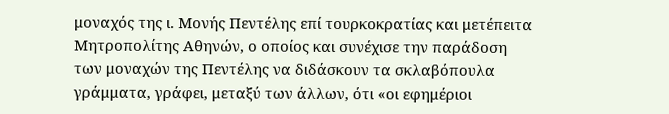μοναχός της ι. Μονής Πεντέλης επί τουρκοκρατίας και μετέπειτα Μητροπολίτης Αθηνών, ο οποίος και συνέχισε την παράδοση των μοναχών της Πεντέλης να διδάσκουν τα σκλαβόπουλα γράμματα, γράφει, μεταξύ των άλλων, ότι «οι εφημέριοι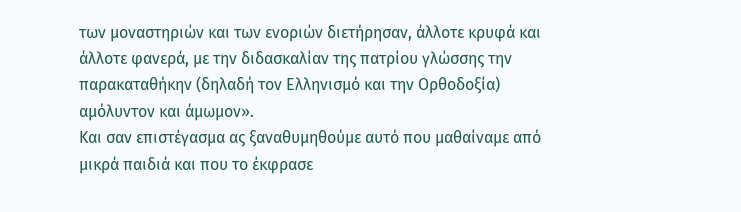των μοναστηριών και των ενοριών διετήρησαν, άλλοτε κρυφά και άλλοτε φανερά, με την διδασκαλίαν της πατρίου γλώσσης την παρακαταθήκην (δηλαδή τον Ελληνισμό και την Ορθοδοξία) αμόλυντον και άμωμον».
Και σαν επιστέγασμα ας ξαναθυμηθούμε αυτό που μαθαίναμε από μικρά παιδιά και που το έκφρασε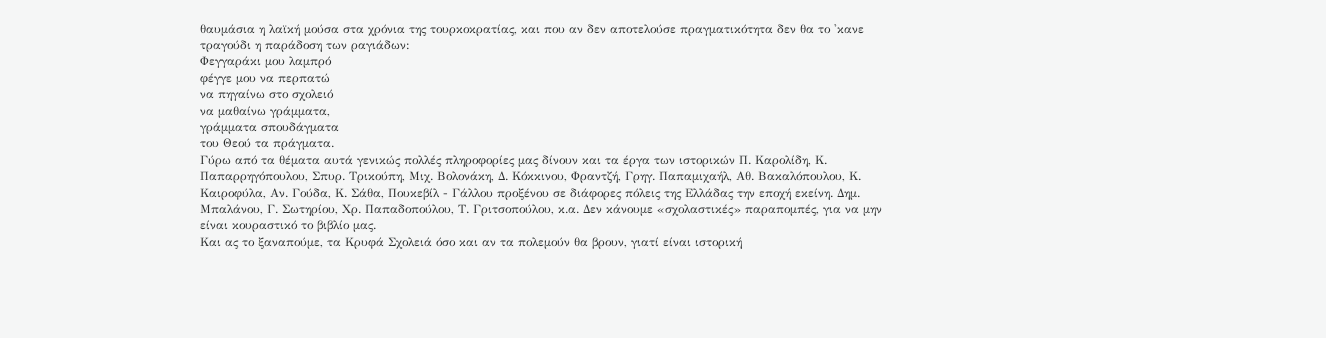θαυμάσια η λαϊκή μούσα στα χρόνια της τουρκοκρατίας, και που αν δεν αποτελούσε πραγματικότητα δεν θα το 'κανε τραγούδι η παράδοση των ραγιάδων:
Φεγγαράκι μου λαμπρό
φέγγε μου να περπατώ
να πηγαίνω στο σχολειό
να μαθαίνω γράμματα,
γράμματα σπουδάγματα
του Θεού τα πράγματα.
Γύρω από τα θέματα αυτά γενικώς πολλές πληροφορίες μας δίνουν και τα έργα των ιστορικών Π. Καρολίδη, Κ. Παπαρρηγόπουλου, Σπυρ. Τρικούπη, Μιχ. Βολονάκη, Δ. Κόκκινου, Φραντζή, Γρηγ. Παπαμιχαήλ, Αθ. Βακαλόπουλου, Κ. Καιροφύλα, Αν. Γούδα, Κ. Σάθα, Πουκεβίλ - Γάλλου προξένου σε διάφορες πόλεις της Ελλάδας την εποχή εκείνη. Δημ. Μπαλάνου, Γ. Σωτηρίου, Χρ. Παπαδοπούλου, Τ. Γριτσοπούλου, κ.α. Δεν κάνουμε «σχολαστικές» παραπομπές, για να μην είναι κουραστικό το βιβλίο μας.
Και ας το ξαναπούμε, τα Κρυφά Σχολειά όσο και αν τα πολεμούν θα βρουν, γιατί είναι ιστορική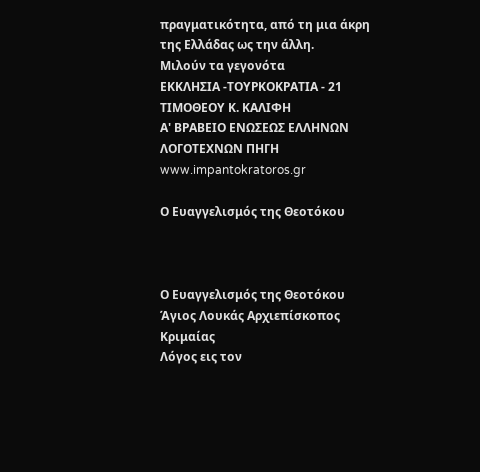πραγματικότητα, από τη μια άκρη της Ελλάδας ως την άλλη.
Μιλούν τα γεγονότα
ΕΚΚΛΗΣΙΑ -ΤΟΥΡΚΟΚΡΑΤΙΑ - 21
ΤΙΜΟΘΕΟΥ Κ. ΚΑΛΙΦΗ
Α' ΒΡΑΒΕΙΟ ΕΝΩΣΕΩΣ ΕΛΛΗΝΩΝ ΛΟΓΟΤΕΧΝΩΝ ΠΗΓΗ
www.impantokratoros.gr

Ο Ευαγγελισμός της Θεοτόκου



Ο Ευαγγελισμός της Θεοτόκου
Άγιος Λουκάς Αρχιεπίσκοπος Κριμαίας
Λόγος εις τον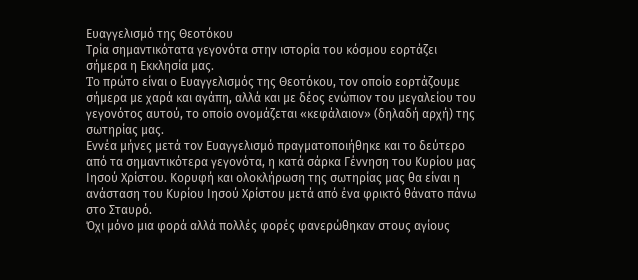Ευαγγελισμό της Θεοτόκου
Τρία σημαντικότατα γεγονότα στην ιστορία του κόσμου εορτάζει σήμερα η Εκκλησία μας.
To πρώτο είναι ο Ευαγγελισμός της Θεοτόκου, τον οποίο εορτάζουμε σήμερα με χαρά και αγάπη, αλλά και με δέος ενώπιον του μεγαλείου του γεγονότος αυτού, το οποίο ονομάζεται «κεφάλαιον» (δηλαδή αρχή) της σωτηρίας μας.
Εννέα μήνες μετά τον Ευαγγελισμό πραγματοποιήθηκε και το δεύτερο από τα σημαντικότερα γεγονότα, η κατά σάρκα Γέννηση του Κυρίου μας Ιησού Χρίστου. Κορυφή και ολοκλήρωση της σωτηρίας μας θα είναι η ανάσταση του Κυρίου Ιησού Χρίστου μετά από ένα φρικτό θάνατο πάνω στο Σταυρό.
Όχι μόνο μια φορά αλλά πολλές φορές φανερώθηκαν στους αγίους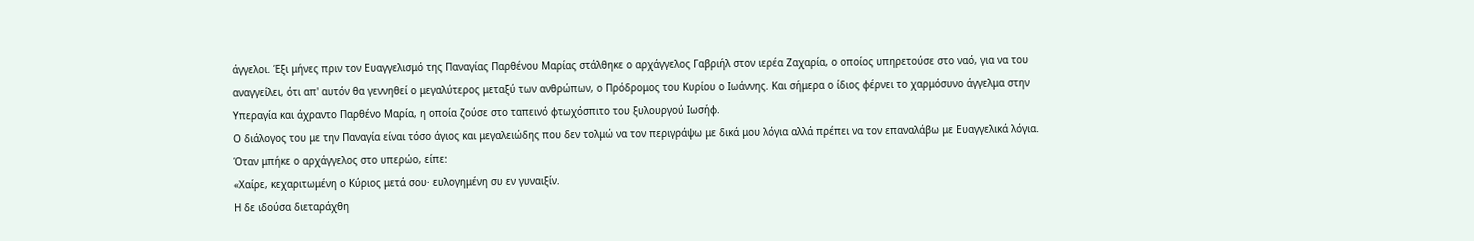άγγελοι. Έξι μήνες πριν τον Ευαγγελισμό της Παναγίας Παρθένου Μαρίας στάλθηκε ο αρχάγγελος Γαβριήλ στον ιερέα Ζαχαρία, ο οποίος υπηρετούσε στο ναό, για να του αναγγείλει, ότι απ' αυτόν θα γεννηθεί ο μεγαλύτερος μεταξύ των ανθρώπων, ο Πρόδρομος του Κυρίου ο Ιωάννης. Και σήμερα ο ίδιος φέρνει το χαρμόσυνο άγγελμα στην Υπεραγία και άχραντο Παρθένο Μαρία, η οποία ζούσε στο ταπεινό φτωχόσπιτο του ξυλουργού Ιωσήφ.
Ο διάλογος του με την Παναγία είναι τόσο άγιος και μεγαλειώδης που δεν τολμώ να τον περιγράψω με δικά μου λόγια αλλά πρέπει να τον επαναλάβω με Ευαγγελικά λόγια.
Όταν μπήκε ο αρχάγγελος στο υπερώο, είπε:
«Χαίρε, κεχαριτωμένη ο Κύριος μετά σου· ευλογημένη συ εν γυναιξίν.
Η δε ιδούσα διεταράχθη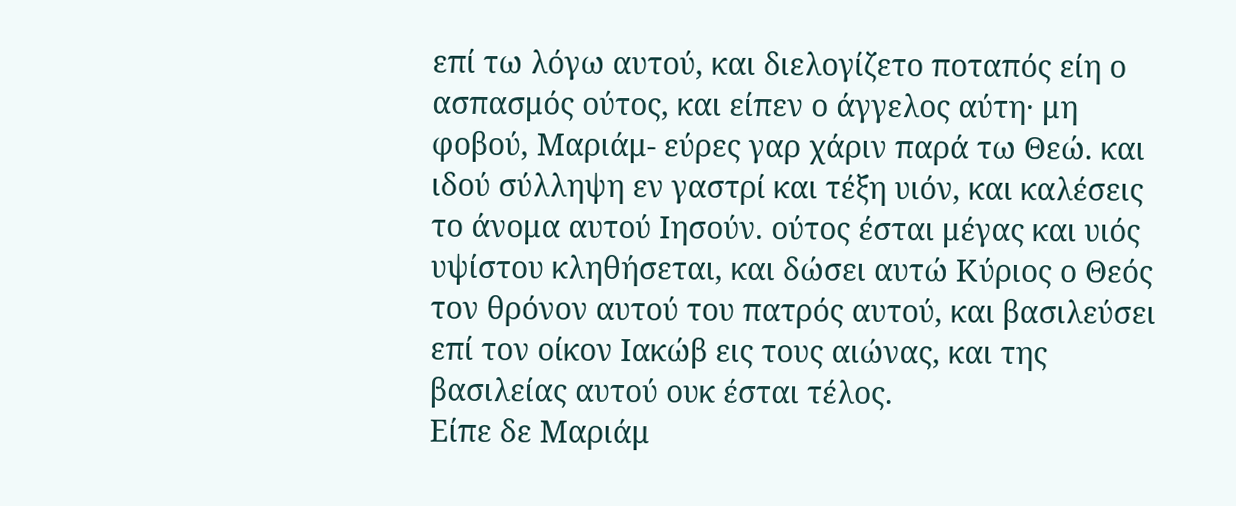επί τω λόγω αυτού, και διελογίζετο ποταπός είη ο ασπασμός ούτος, και είπεν ο άγγελος αύτη· μη φοβού, Μαριάμ- εύρες γαρ χάριν παρά τω Θεώ. και ιδού σύλληψη εν γαστρί και τέξη υιόν, και καλέσεις το άνομα αυτού Ιησούν. ούτος έσται μέγας και υιός υψίστου κληθήσεται, και δώσει αυτώ Κύριος ο Θεός τον θρόνον αυτού του πατρός αυτού, και βασιλεύσει επί τον οίκον Ιακώβ εις τους αιώνας, και της βασιλείας αυτού ουκ έσται τέλος.
Είπε δε Μαριάμ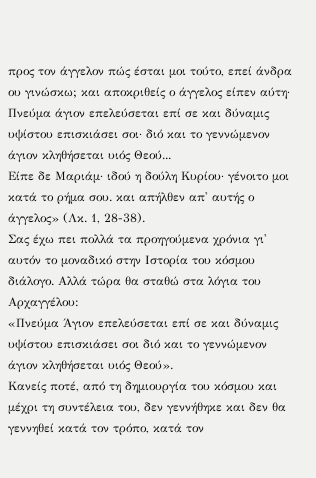προς τον άγγελον πώς έσται μοι τούτο, επεί άνδρα ου γινώσκω; και αποκριθείς ο άγγελος είπεν αύτη· Πνεύμα άγιον επελεύσεται επί σε και δύναμις υψίστου επισκιάσει σοι· διό και το γεννώμενον άγιον κληθήσεται υιός Θεού...
Είπε δε Μαριάμ· ιδού η δούλη Κυρίου· γένοιτο μοι κατά το ρήμα σου. και απήλθεν απ' αυτής ο άγγελος» (Λκ. 1, 28-38).
Σας έχω πει πολλά τα προηγούμενα χρόνια γι' αυτόν το μοναδικό στην Ιστορία του κόσμου διάλογο. Αλλά τώρα θα σταθώ στα λόγια του Αρχαγγέλου:
«Πνεύμα Άγιον επελεύσεται επί σε και δύναμις υψίστου επισκιάσει σοι διό και το γεννώμενον άγιον κληθήσεται υιός Θεού».
Κανείς ποτέ, από τη δημιουργία του κόσμου και μέχρι τη συντέλεια του, δεν γεννήθηκε και δεν θα γεννηθεί κατά τον τρόπο, κατά τον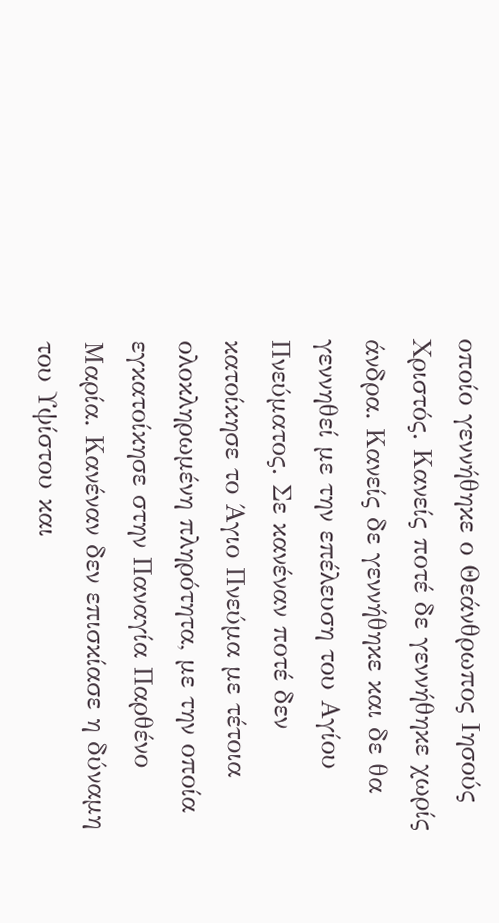οποίο γεννήθηκε ο Θεάνθρωπος Ιησούς Χριστός. Κανείς ποτέ δε γεννήθηκε χωρίς άνδρα. Κανείς δε γεννήθηκε και δε θα γεννηθεί με την επέλευση του Αγίου Πνεύματος. Σε κανέναν ποτέ δεν κατοίκησε το Άγιο Πνεύμα με τέτοια ολοκληρωμένη πληρότητα, με την οποία εγκατοίκησε στην Παναγία Παρθένο Μαρία. Κανέναν δεν επισκίασε η δύναμη του Υψίστου και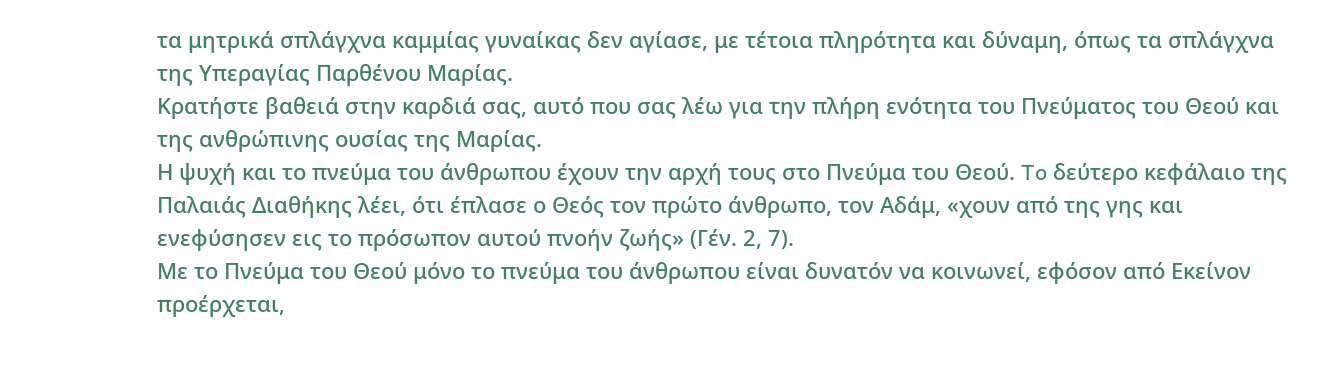τα μητρικά σπλάγχνα καμμίας γυναίκας δεν αγίασε, με τέτοια πληρότητα και δύναμη, όπως τα σπλάγχνα της Υπεραγίας Παρθένου Μαρίας.
Κρατήστε βαθειά στην καρδιά σας, αυτό που σας λέω για την πλήρη ενότητα του Πνεύματος του Θεού και της ανθρώπινης ουσίας της Μαρίας.
Η ψυχή και το πνεύμα του άνθρωπου έχουν την αρχή τους στο Πνεύμα του Θεού. To δεύτερο κεφάλαιο της Παλαιάς Διαθήκης λέει, ότι έπλασε ο Θεός τον πρώτο άνθρωπο, τον Αδάμ, «χουν από της γης και ενεφύσησεν εις το πρόσωπον αυτού πνοήν ζωής» (Γέν. 2, 7).
Με το Πνεύμα του Θεού μόνο το πνεύμα του άνθρωπου είναι δυνατόν να κοινωνεί, εφόσον από Εκείνον προέρχεται,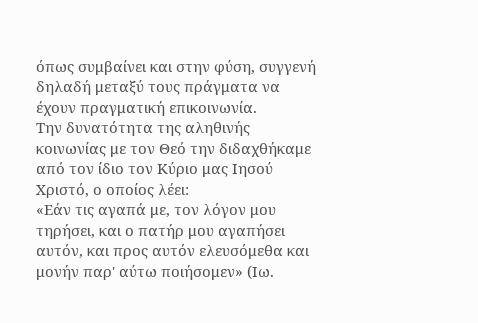όπως συμβαίνει και στην φύση, συγγενή δηλαδή μεταξύ τους πράγματα να έχουν πραγματική επικοινωνία.
Την δυνατότητα της αληθινής κοινωνίας με τον Θεό την διδαχθήκαμε από τον ίδιο τον Κύριο μας Ιησού Χριστό, ο οποίος λέει:
«Εάν τις αγαπά με, τον λόγον μου τηρήσει, και ο πατήρ μου αγαπήσει αυτόν, και προς αυτόν ελευσόμεθα και μονήν παρ' αύτω ποιήσομεν» (Ιω.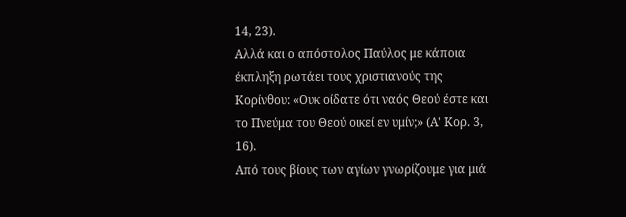14, 23).
Αλλά και ο απόστολος Παύλος με κάποια έκπληξη ρωτάει τους χριστιανούς της Κορίνθου: «Ουκ οίδατε ότι ναός Θεού έστε και το Πνεύμα του Θεού οικεί εν υμίν;» (Α' Κορ. 3, 16).
Από τους βίους των αγίων γνωρίζουμε για μιά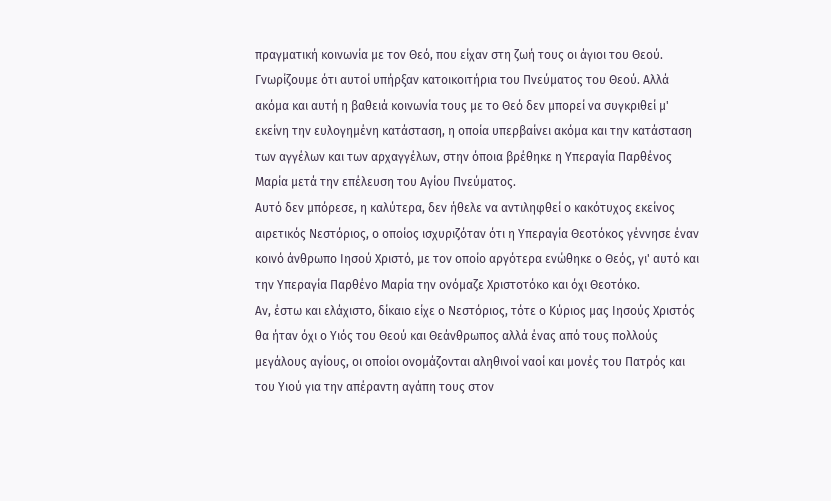πραγματική κοινωνία με τον Θεό, που είχαν στη ζωή τους οι άγιοι του Θεού. Γνωρίζουμε ότι αυτοί υπήρξαν κατοικοιτήρια του Πνεύματος του Θεού. Αλλά ακόμα και αυτή η βαθειά κοινωνία τους με το Θεό δεν μπορεί να συγκριθεί μ' εκείνη την ευλογημένη κατάσταση, η οποία υπερβαίνει ακόμα και την κατάσταση των αγγέλων και των αρχαγγέλων, στην όποια βρέθηκε η Υπεραγία Παρθένος Μαρία μετά την επέλευση του Αγίου Πνεύματος.
Αυτό δεν μπόρεσε, η καλύτερα, δεν ήθελε να αντιληφθεί ο κακότυχος εκείνος αιρετικός Νεστόριος, ο οποίος ισχυριζόταν ότι η Υπεραγία Θεοτόκος γέννησε έναν κοινό άνθρωπο Ιησού Χριστό, με τον οποίο αργότερα ενώθηκε ο Θεός, γι' αυτό και την Υπεραγία Παρθένο Μαρία την ονόμαζε Χριστοτόκο και όχι Θεοτόκο.
Αν, έστω και ελάχιστο, δίκαιο είχε ο Νεστόριος, τότε ο Κύριος μας Ιησούς Χριστός θα ήταν όχι ο Υιός του Θεού και Θεάνθρωπος αλλά ένας από τους πολλούς μεγάλους αγίους, οι οποίοι ονομάζονται αληθινοί ναοί και μονές του Πατρός και του Υιού για την απέραντη αγάπη τους στον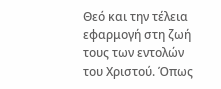Θεό και την τέλεια εφαρμογή στη ζωή τους των εντολών του Χριστού. Όπως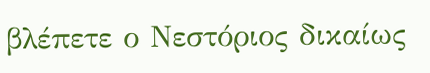βλέπετε ο Νεστόριος δικαίως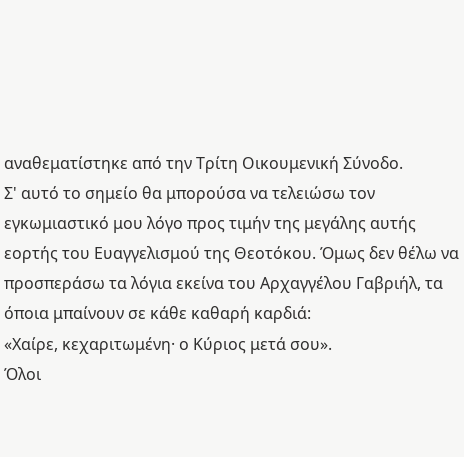αναθεματίστηκε από την Τρίτη Οικουμενική Σύνοδο.
Σ' αυτό το σημείο θα μπορούσα να τελειώσω τον εγκωμιαστικό μου λόγο προς τιμήν της μεγάλης αυτής εορτής του Ευαγγελισμού της Θεοτόκου. Όμως δεν θέλω να προσπεράσω τα λόγια εκείνα του Αρχαγγέλου Γαβριήλ, τα όποια μπαίνουν σε κάθε καθαρή καρδιά:
«Χαίρε, κεχαριτωμένη· ο Κύριος μετά σου».
Όλοι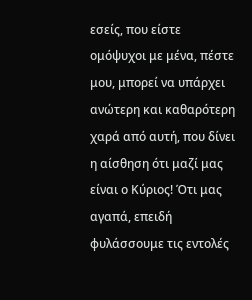εσείς, που είστε ομόψυχοι με μένα, πέστε μου, μπορεί να υπάρχει ανώτερη και καθαρότερη χαρά από αυτή, που δίνει η αίσθηση ότι μαζί μας είναι ο Κύριος! Ότι μας αγαπά, επειδή φυλάσσουμε τις εντολές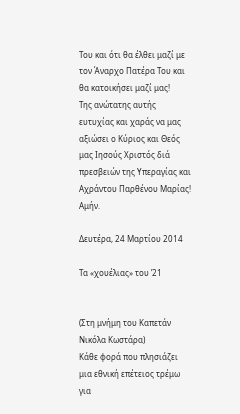Του και ότι θα έλθει μαζί με τον Άναρχο Πατέρα Του και θα κατοικήσει μαζί μας!
Της ανώτατης αυτής ευτυχίας και χαράς να μας αξιώσει ο Κύριος και Θεός μας Ιησούς Χριστός διά πρεσβειών της Υπεραγίας και Αχράντου Παρθένου Μαρίας! Αμήν.

Δευτέρα, 24 Μαρτίου 2014

Tα «χουέλιας» του ’21


(Στη μνήμη του Καπετάν Νικόλα Κωστάρα)
Κάθε φορά που πλησιάζει μια εθνική επέτειος τρέμω για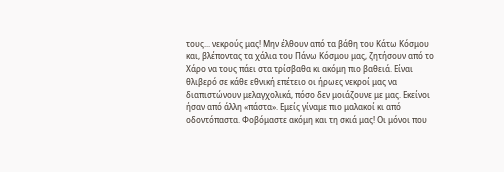τους... νεκρούς μας! Μην έλθουν από τα βάθη του Κάτω Κόσμου και, βλέποντας τα χάλια του Πάνω Κόσμου μας, ζητήσουν από το Χάρο να τους πάει στα τρίσβαθα κι ακόμη πιο βαθειά. Είναι θλιβερό σε κάθε εθνική επέτειο οι ήρωες νεκροί μας να διαπιστώνουν μελαγχολικά, πόσο δεν μοιάζουνε με μας. Εκείνοι ήσαν από άλλη «πάστα». Εμείς γίναμε πιο μαλακοί κι από οδοντόπαστα. Φοβόμαστε ακόμη και τη σκιά μας! Οι μόνοι που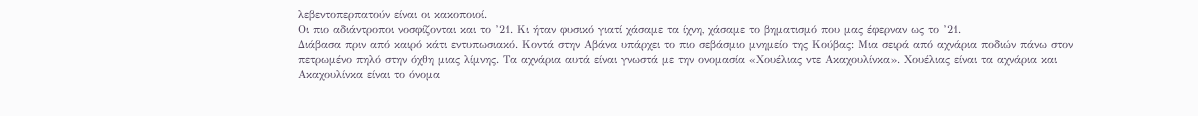λεβεντοπερπατούν είναι οι κακοποιοί.
Οι πιο αδιάντροποι νοσφίζονται και το ’21. Κι ήταν φυσικό γιατί χάσαμε τα ίχνη, χάσαμε το βηματισμό που μας έφερναν ως το ’21.
Διάβασα πριν από καιρό κάτι εντυπωσιακό. Κοντά στην Αβάνα υπάρχει το πιο σεβάσμιο μνημείο της Κούβας: Μια σειρά από αχνάρια ποδιών πάνω στον πετρωμένο πηλό στην όχθη μιας λίμνης. Τα αχνάρια αυτά είναι γνωστά με την ονομασία «Χουέλιας ντε Ακαχουλίνκα». Χουέλιας είναι τα αχνάρια και Ακαχουλίνκα είναι το όνομα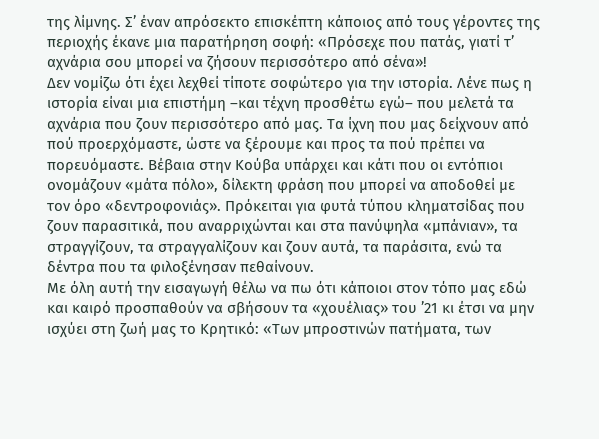της λίμνης. Σ’ έναν απρόσεκτο επισκέπτη κάποιος από τους γέροντες της περιοχής έκανε μια παρατήρηση σοφή: «Πρόσεχε που πατάς, γιατί τ’ αχνάρια σου μπορεί να ζήσουν περισσότερο από σένα»!
Δεν νομίζω ότι έχει λεχθεί τίποτε σοφώτερο για την ιστορία. Λένε πως η ιστορία είναι μια επιστήμη –και τέχνη προσθέτω εγώ– που μελετά τα αχνάρια που ζουν περισσότερο από μας. Τα ίχνη που μας δείχνουν από πού προερχόμαστε, ώστε να ξέρουμε και προς τα πού πρέπει να πορευόμαστε. Βέβαια στην Κούβα υπάρχει και κάτι που οι εντόπιοι ονομάζουν «μάτα πόλο», δίλεκτη φράση που μπορεί να αποδοθεί με τον όρο «δεντροφονιάς». Πρόκειται για φυτά τύπου κληματσίδας που ζουν παρασιτικά, που αναρριχώνται και στα πανύψηλα «μπάνιαν», τα στραγγίζουν, τα στραγγαλίζουν και ζουν αυτά, τα παράσιτα, ενώ τα δέντρα που τα φιλοξένησαν πεθαίνουν.
Με όλη αυτή την εισαγωγή θέλω να πω ότι κάποιοι στον τόπο μας εδώ και καιρό προσπαθούν να σβήσουν τα «χουέλιας» του ’21 κι έτσι να μην ισχύει στη ζωή μας το Κρητικό: «Των μπροστινών πατήματα, των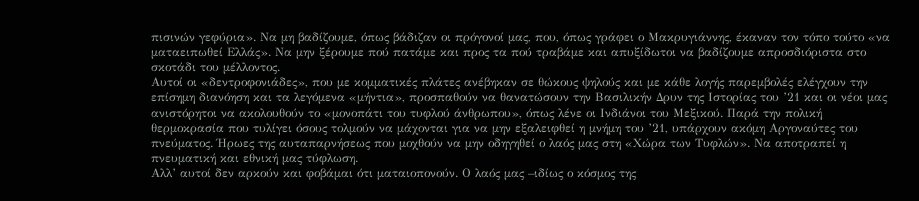πισινών γεφύρια». Να μη βαδίζουμε, όπως βάδιζαν οι πρόγονοί μας, που, όπως γράφει ο Μακρυγιάννης, έκαναν τον τόπο τούτο «να ματαειπωθεί Ελλάς». Να μην ξέρουμε πού πατάμε και προς τα πού τραβάμε και απυξίδωτοι να βαδίζουμε απροσδιόριστα στο σκοτάδι του μέλλοντος.
Αυτοί οι «δεντροφονιάδες», που με κομματικές πλάτες ανέβηκαν σε θώκους ψηλούς και με κάθε λογής παρεμβολές ελέγχουν την επίσημη διανόηση και τα λεγόμενα «μήντια», προσπαθούν να θανατώσουν την Βασιλικήν Δρυν της Ιστορίας του ’21 και οι νέοι μας ανιστόρητοι να ακολουθούν το «μονοπάτι του τυφλού άνθρωπου», όπως λένε οι Ινδιάνοι του Μεξικού. Παρά την πολική θερμοκρασία που τυλίγει όσους τολμούν να μάχονται για να μην εξαλειφθεί η μνήμη του ’21, υπάρχουν ακόμη Αργοναύτες του πνεύματος. Ήρωες της αυταπαρνήσεως που μοχθούν να μην οδηγηθεί ο λαός μας στη «Χώρα των Τυφλών». Να αποτραπεί η πνευματική και εθνική μας τύφλωση.
Αλλ’ αυτοί δεν αρκούν και φοβάμαι ότι ματαιοπονούν. Ο λαός μας –ιδίως ο κόσμος της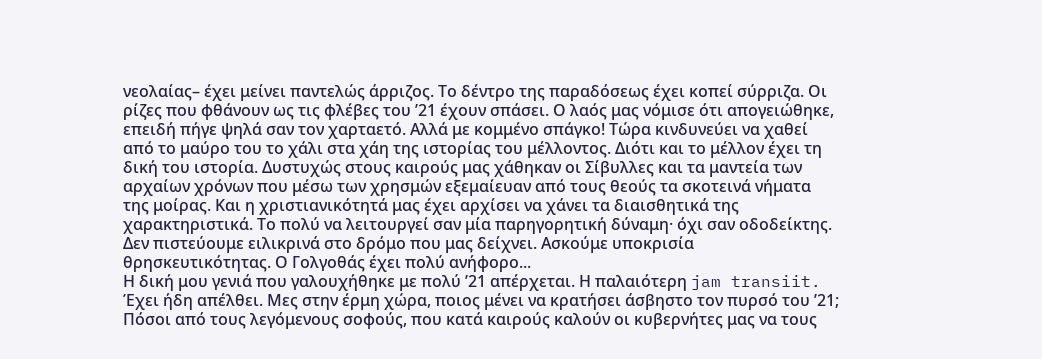νεολαίας– έχει μείνει παντελώς άρριζος. Το δέντρο της παραδόσεως έχει κοπεί σύρριζα. Οι ρίζες που φθάνουν ως τις φλέβες του ’21 έχουν σπάσει. Ο λαός μας νόμισε ότι απογειώθηκε, επειδή πήγε ψηλά σαν τον χαρταετό. Αλλά με κομμένο σπάγκο! Τώρα κινδυνεύει να χαθεί από το μαύρο του το χάλι στα χάη της ιστορίας του μέλλοντος. Διότι και το μέλλον έχει τη δική του ιστορία. Δυστυχώς στους καιρούς μας χάθηκαν οι Σίβυλλες και τα μαντεία των αρχαίων χρόνων που μέσω των χρησμών εξεμαίευαν από τους θεούς τα σκοτεινά νήματα της μοίρας. Και η χριστιανικότητά μας έχει αρχίσει να χάνει τα διαισθητικά της χαρακτηριστικά. Το πολύ να λειτουργεί σαν μία παρηγορητική δύναμη· όχι σαν οδοδείκτης. Δεν πιστεύουμε ειλικρινά στο δρόμο που μας δείχνει. Ασκούμε υποκρισία θρησκευτικότητας. Ο Γολγοθάς έχει πολύ ανήφορο...
Η δική μου γενιά που γαλουχήθηκε με πολύ ’21 απέρχεται. Η παλαιότερη jam transiit. Έχει ήδη απέλθει. Μες στην έρμη χώρα, ποιος μένει να κρατήσει άσβηστο τον πυρσό του ’21; Πόσοι από τους λεγόμενους σοφούς, που κατά καιρούς καλούν οι κυβερνήτες μας να τους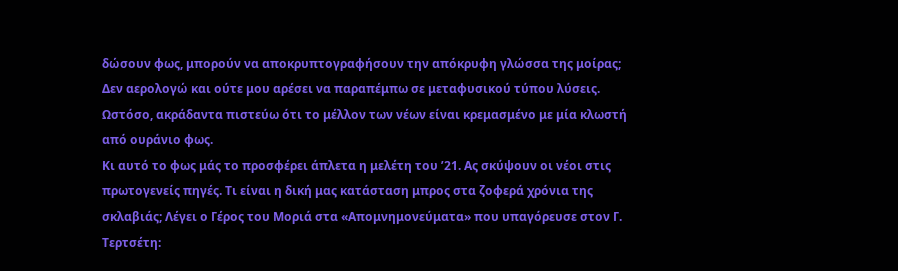δώσουν φως, μπορούν να αποκρυπτογραφήσουν την απόκρυφη γλώσσα της μοίρας; Δεν αερολογώ και ούτε μου αρέσει να παραπέμπω σε μεταφυσικού τύπου λύσεις. Ωστόσο, ακράδαντα πιστεύω ότι το μέλλον των νέων είναι κρεμασμένο με μία κλωστή από ουράνιο φως.
Κι αυτό το φως μάς το προσφέρει άπλετα η μελέτη του ’21. Ας σκύψουν οι νέοι στις πρωτογενείς πηγές. Τι είναι η δική μας κατάσταση μπρος στα ζοφερά χρόνια της σκλαβιάς; Λέγει ο Γέρος του Μοριά στα «Απομνημονεύματα» που υπαγόρευσε στον Γ. Τερτσέτη: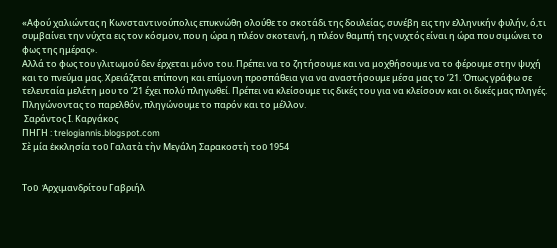«Αφού χαλιώντας η Κωνσταντινούπολις επυκνώθη ολούθε το σκοτάδι της δουλείας, συνέβη εις την ελληνικήν φυλήν, ό,τι συμβαίνει την νύχτα εις τον κόσμον, που η ώρα η πλέον σκοτεινή, η πλέον θαμπή της νυχτός είναι η ώρα που σιμώνει το φως της ημέρας».
Αλλά το φως του γλιτωμού δεν έρχεται μόνο του. Πρέπει να το ζητήσουμε και να μοχθήσουμε να το φέρουμε στην ψυχή και το πνεύμα μας. Χρειάζεται επίπονη και επίμονη προσπάθεια για να αναστήσουμε μέσα μας το ’21. Όπως γράφω σε τελευταία μελέτη μου το ’21 έχει πολύ πληγωθεί. Πρέπει να κλείσουμε τις δικές του για να κλείσουν και οι δικές μας πληγές. Πληγώνοντας το παρελθόν, πληγώνουμε το παρόν και το μέλλον.
 Σαράντος Ι. Καργάκος
ΠΗΓΗ : trelogiannis.blogspot.com
Σὲ μία ἐκκλησία τοῦ Γαλατὰ τὴν Μεγάλη Σαρακοστὴ τοῦ 1954


Τοῦ  Ἀρχιμανδρίτου Γαβριήλ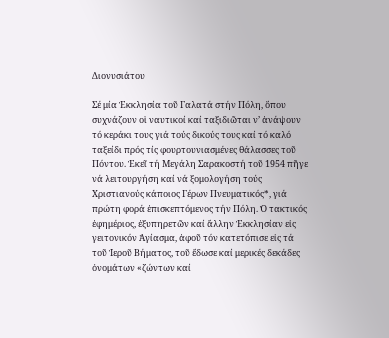Διονυσιάτου

Σέ μία Ἐκκλησία τοῦ Γαλατά στήν Πόλη, ὅπου συχνάζουν οἱ ναυτικοί καί ταξιδιῶται ν’ ἀνάψουν τό κεράκι τους γιά τούς δικούς τους καί τό καλό ταξείδι πρός τίς φουρτουνιασμένες θάλασσες τοῦ Πόντου. Ἐκεῖ τή Μεγάλη Σαρακοστή τοῦ 1954 πῆγε νά λειτουργήση καί νά ξομολογήση τούς Χριστιανούς κάποιος Γέρων Πνευματικός*, γιά πρώτη φορά ἐπισκεπτόμενος τήν Πόλη. Ὁ τακτικός ἐφημέριος, ἐξυπηρετῶν καί ἄλλην Ἐκκλησίαν εἰς γειτονικόν Ἁγίασμα, ἀφοῦ τόν κατετόπισε εἰς τά τοῦ Ἱεροῦ Βήματος, τοῦ ἔδωσε καί μερικές δεκάδες ὀνομάτων «ζώντων καί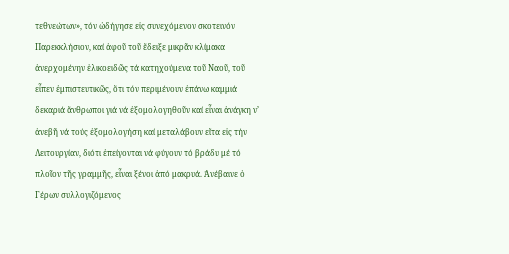τεθνεώτων», τόν ὠδήγησε εἰς συνεχόμενον σκοτεινόν Παρεκκλήσιον, καί ἀφοῦ τοῦ ἔδειξε μικρᾶν κλίμακα ἀνερχομένην ἑλικοειδῶς τά κατηχούμενα τοῦ Ναοῦ, τοῦ εἶπεν ἐμπιστευτικῶς, ὅτι τόν περιμένουν ἐπάνω καμμιά δεκαριά ἄνθρωποι γιά νά ἐξομολογηθοῦν καί εἶναι ἀνάγκη ν’ ἀνεβῆ νά τούς ἐξομολογήση καί μεταλάβουν εἴτα εἰς τήν Λειτουργίαν, διότι ἐπείγονται νά φύγουν τό βράδυ μέ τό πλοῖον τῆς γραμμῆς, εἶναι ξένοι ἀπό μακρυά. Ἀνέβαινε ὁ Γέρων συλλογιζόμενος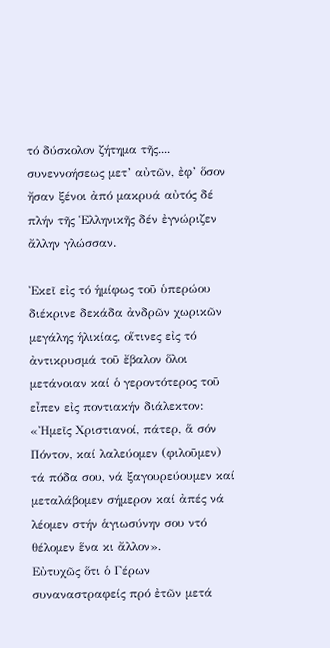τό δύσκολον ζήτημα τῆς....
συνεννοήσεως μετ’ αὐτῶν, ἐφ’ ὅσον ἤσαν ξένοι ἀπό μακρυά αὐτός δέ πλήν τῆς Ἑλληνικῆς δέν ἐγνώριζεν ἄλλην γλώσσαν.

Ἐκεῖ εἰς τό ἡμίφως τοῦ ὑπερώου διέκρινε δεκάδα ἀνδρῶν χωρικῶν μεγάλης ἡλικίας, οἵτινες εἰς τό ἀντικρυσμά τοῦ ἔβαλον ὅλοι μετάνοιαν καί ὁ γεροντότερος τοῦ εἶπεν εἰς ποντιακήν διάλεκτον:
«Ἠμεῖς Χριστιανοί, πάτερ, ἅ σόν Πόντον, καί λαλεύομεν (φιλοῦμεν) τά πόδα σου, νά ξαγουρεύουμεν καί μεταλάβομεν σήμερον καί ἀπές νά λέομεν στήν ἁγιωσύνην σου ντό θέλομεν ἕνα κι ἄλλον».
Εὐτυχῶς ὅτι ὁ Γέρων συναναστραφείς πρό ἐτῶν μετά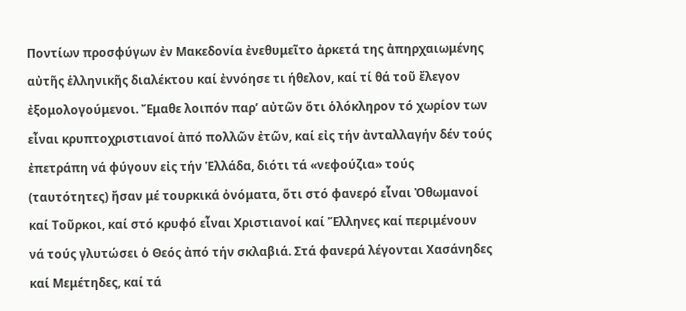Ποντίων προσφύγων ἐν Μακεδονία ἐνεθυμεῖτο ἀρκετά της ἀπηρχαιωμένης αὐτῆς ἑλληνικῆς διαλέκτου καί ἐννόησε τι ήθελον, καί τί θά τοῦ ἔλεγον ἐξομολογούμενοι. Ἔμαθε λοιπόν παρ’ αὐτῶν ὅτι ὁλόκληρον τό χωρίον των εἶναι κρυπτοχριστιανοί ἀπό πολλῶν ἐτῶν, καί εἰς τήν ἀνταλλαγήν δέν τούς ἐπετράπη νά φύγουν εἰς τήν Ἑλλάδα, διότι τά «νεφούζια» τούς (ταυτότητες) ἤσαν μέ τουρκικά ὀνόματα, ὅτι στό φανερό εἶναι Ὀθωμανοί καί Τοῦρκοι, καί στό κρυφό εἶναι Χριστιανοί καί Ἕλληνες καί περιμένουν νά τούς γλυτώσει ὁ Θεός ἀπό τήν σκλαβιά. Στά φανερά λέγονται Χασάνηδες καί Μεμέτηδες, καί τά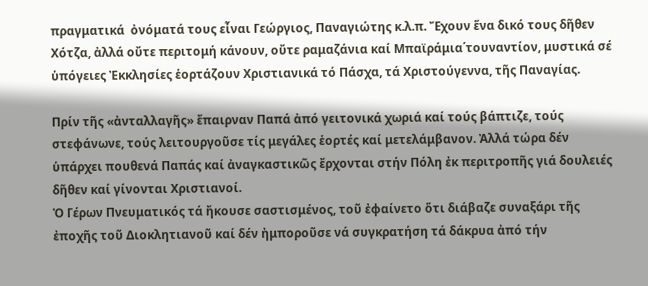πραγματικά  ὀνόματά τους εἶναι Γεώργιος, Παναγιώτης κ.λ.π. Ἔχουν ἕνα δικό τους δῆθεν Χότζα, ἀλλά οὔτε περιτομή κάνουν, οὔτε ραμαζάνια καί Μπαϊράμια΄τουναντίον, μυστικά σέ ὑπόγειες Ἐκκλησίες ἑορτάζουν Χριστιανικά τό Πάσχα, τά Χριστούγεννα, τῆς Παναγίας.

Πρίν τῆς «ἀνταλλαγῆς» ἔπαιρναν Παπά ἀπό γειτονικά χωριά καί τούς βάπτιζε, τούς στεφάνωνε, τούς λειτουργοῦσε τίς μεγάλες ἑορτές καί μετελάμβανον. Ἀλλά τώρα δέν ὑπάρχει πουθενά Παπάς καί ἀναγκαστικῶς ἔρχονται στήν Πόλη ἐκ περιτροπῆς γιά δουλειές δῆθεν καί γίνονται Χριστιανοί.
Ὁ Γέρων Πνευματικός τά ἤκουσε σαστισμένος, τοῦ ἐφαίνετο ὅτι διάβαζε συναξάρι τῆς ἐποχῆς τοῦ Διοκλητιανοῦ καί δέν ἠμποροῦσε νά συγκρατήση τά δάκρυα ἀπό τήν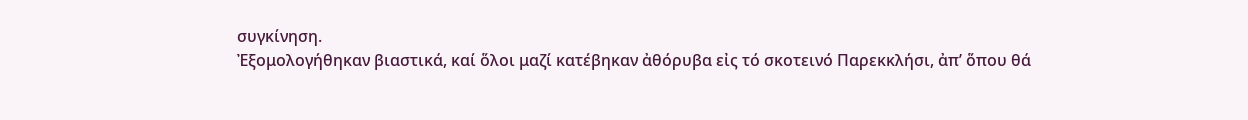συγκίνηση.
Ἐξoμολογήθηκαν βιαστικά, καί ὅλοι μαζί κατέβηκαν ἀθόρυβα εἰς τό σκοτεινό Παρεκκλήσι, ἀπ’ ὅπου θά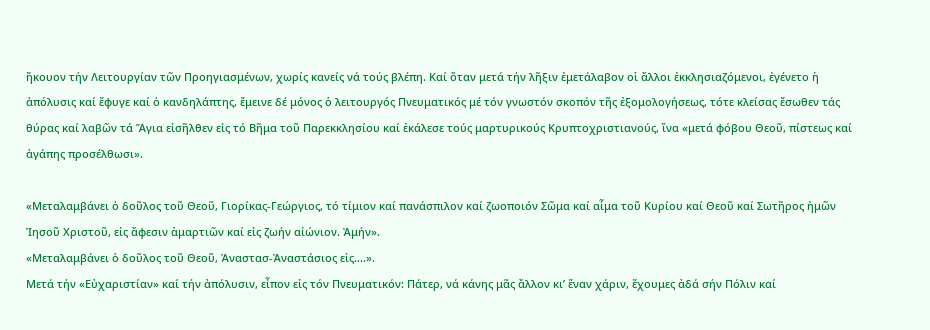ἤκουον τήν Λειτουργίαν τῶν Προηγιασμένων, χωρίς κανείς νά τούς βλέπη. Καί ὅταν μετά τήν λῆξιν ἐμετάλαβον οἱ ἄλλοι ἐκκλησιαζόμενοι, ἐγένετο ἡ ἀπόλυσις καί ἔφυγε καί ὁ κανδηλάπτης, ἔμεινε δέ μόνος ὁ λειτουργός Πνευματικός μέ τόν γνωστόν σκοπόν τῆς ἐξομολογήσεως, τότε κλείσας ἔσωθεν τάς θύρας καί λαβῶν τά Ἅγια εἰσῆλθεν εἰς τό Βῆμα τοῦ Παρεκκλησίου καί ἐκάλεσε τούς μαρτυρικούς Κρυπτοχριστιανούς, ἴνα «μετά φόβου Θεοῦ, πίστεως καί ἀγάπης προσέλθωσι».

«Μεταλαμβάνει ὁ δοῦλος τοῦ Θεοῦ, Γιορίκας-Γεώργιος, τό τίμιον καί πανάσπιλον καί ζωοποιόν Σῶμα καί αἷμα τοῦ Κυρίου καί Θεοῦ καί Σωτῆρος ἠμῶν Ἰησοῦ Χριστοῦ, εἰς ἄφεσιν ἁμαρτιῶν καί εἰς ζωήν αἰώνιον. Ἀμήν».
«Μεταλαμβάνει ὁ δοῦλος τοῦ Θεοῦ, Ἀναστασ-Ἀναστάσιος εἰς….».
Μετά τήν «Εὐχαριστίαν» καί τήν ἀπόλυσιν, εἶπον εἰς τόν Πνευματικόν: Πάτερ, νά κάνης μᾶς ἄλλον κι’ ἕναν χάριν, ἔχουμες ἀδά σήν Πόλιν καί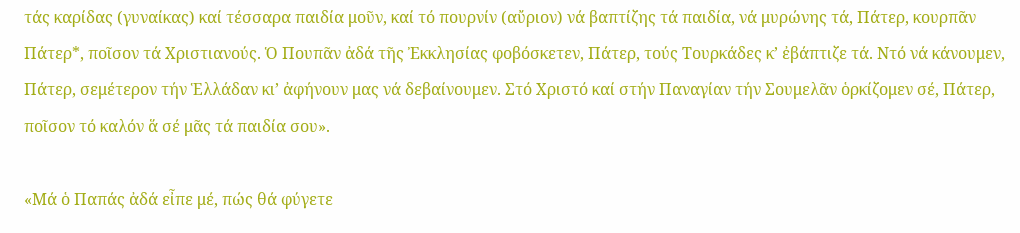τάς καρίδας (γυναίκας) καί τέσσαρα παιδία μοῦν, καί τό πουρνίν (αὔριον) νά βαπτίζης τά παιδία, νά μυρώνης τά, Πάτερ, κουρπᾶν Πάτερ*, ποῖσον τά Χριστιανούς. Ὁ Πουπᾶν ἀδά τῆς Ἐκκλησίας φοβόσκετεν, Πάτερ, τούς Τουρκάδες κ’ ἐβάπτιζε τά. Ντό νά κάνουμεν, Πάτερ, σεμέτερον τήν Ἑλλάδαν κι’ ἀφήνουν μας νά δεβαίνουμεν. Στό Χριστό καί στήν Παναγίαν τήν Σουμελᾶν ὁρκίζομεν σέ, Πάτερ, ποῖσον τό καλόν ἅ σέ μᾶς τά παιδία σου».

«Μά ὁ Παπάς ἀδά εἶπε μέ, πώς θά φύγετε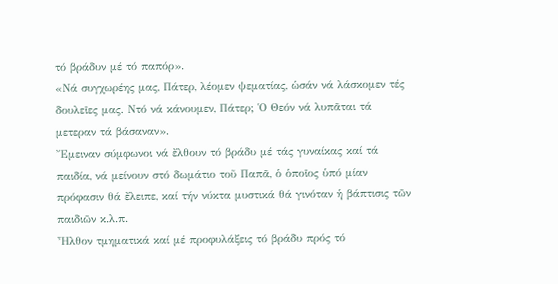τό βράδυν μέ τό παπόρ».
«Νά συγχωρέης μας, Πάτερ, λέομεν ψεματίας, ὡσάν νά λάσκομεν τές δουλεῖες μας. Ντό νά κάνουμεν, Πάτερ; Ὁ Θεόν νά λυπᾶται τά μετεραν τά βάσαναν».
Ἔμειναν σύμφωνοι νά ἔλθουν τό βράδυ μέ τάς γυναίκας καί τά παιδία, νά μείνουν στό δωμάτιο τοῦ Παπᾶ, ὁ ὁποῖος ὑπό μίαν πρόφασιν θά ἔλειπε, καί τήν νύκτα μυστικά θά γινόταν ἡ βάπτισις τῶν παιδιῶν κ.λ.π.
Ἦλθον τμηματικά καί μέ προφυλάξεις τό βράδυ πρός τό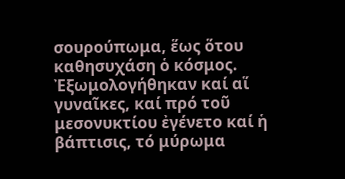σουρούπωμα, ἕως ὅτου καθησυχάση ὁ κόσμος. Ἐξωμολογήθηκαν καί αἵ γυναῖκες, καί πρό τοῦ μεσονυκτίου ἐγένετο καί ἡ βάπτισις, τό μύρωμα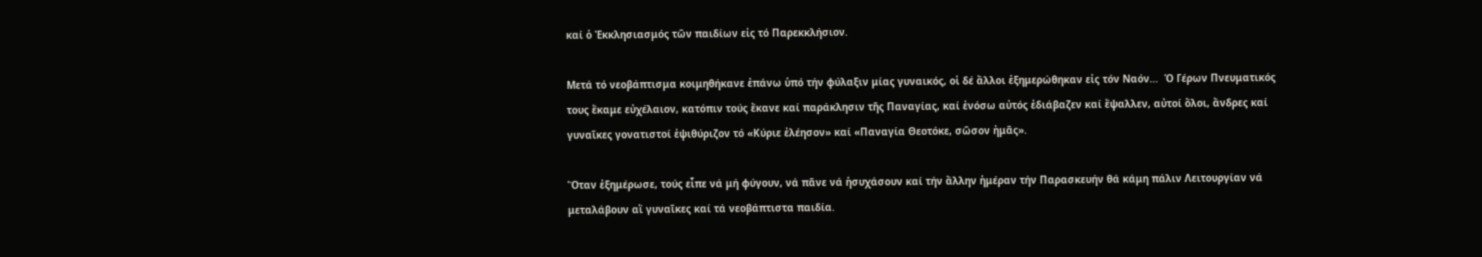καί ὁ Ἐκκλησιασμός τῶν παιδίων εἰς τό Παρεκκλήσιον.

Μετά τό νεοβάπτισμα κοιμηθήκανε ἐπάνω ὑπό τήν φύλαξιν μίας γυναικός, οἱ δέ ἄλλοι ἐξημερώθηκαν εἰς τόν Ναόν…  Ὁ Γέρων Πνευματικός τους ἔκαμε εὐχέλαιον, κατόπιν τούς ἔκανε καί παράκλησιν τῆς Παναγίας, καί ἐνόσω αὐτός ἐδιάβαζεν καί ἔψαλλεν, αὐτοί ὅλοι, ἄνδρες καί γυναῖκες γονατιστοί ἐψιθύριζον τό «Κύριε ἐλέησον» καί «Παναγία Θεοτόκε, σῶσον ἠμᾶς».

Ὅταν ἐξημέρωσε, τούς εἶπε νά μή φύγουν, νά πᾶνε νά ἡσυχάσουν καί τήν ἄλλην ἡμέραν τήν Παρασκευήν θά κάμη πάλιν Λειτουργίαν νά μεταλάβουν αἵ γυναῖκες καί τά νεοβάπτιστα παιδία.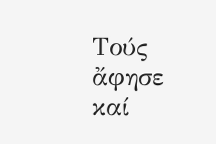Τούς ἄφησε καί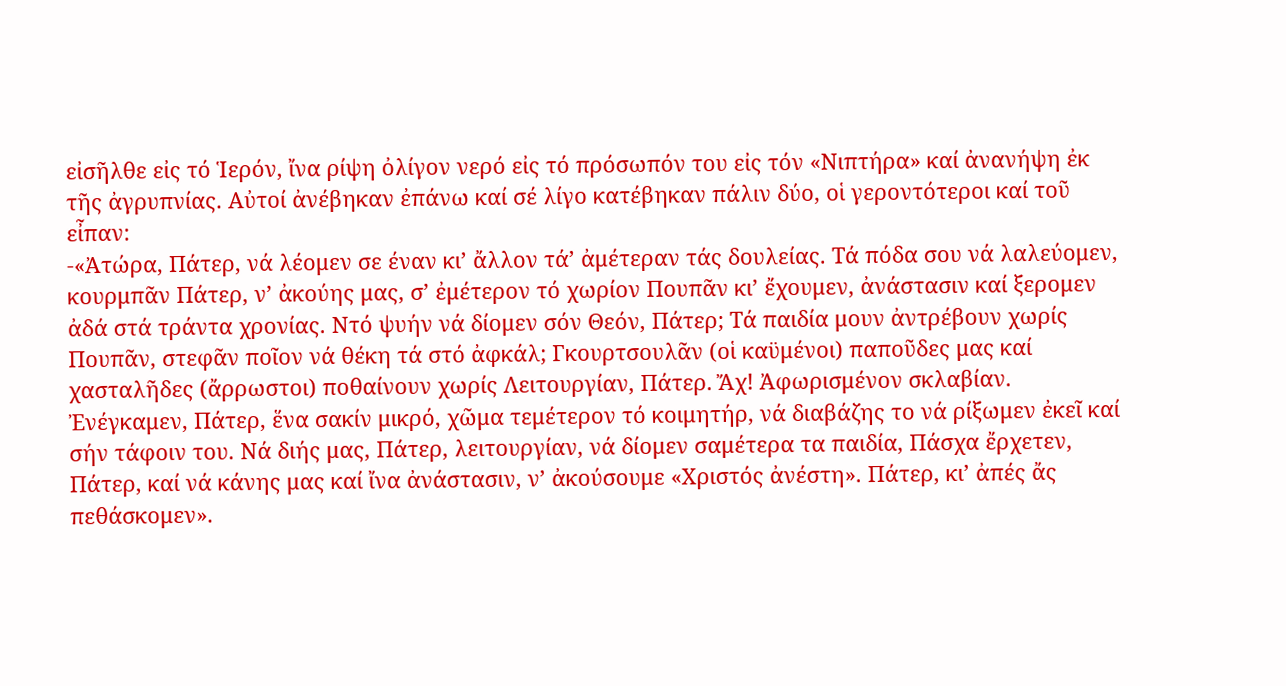εἰσῆλθε εἰς τό Ἱερόν, ἴνα ρίψη ὀλίγον νερό εἰς τό πρόσωπόν του εἰς τόν «Νιπτήρα» καί ἀνανήψη ἐκ τῆς ἀγρυπνίας. Αὐτοί ἀνέβηκαν ἐπάνω καί σέ λίγο κατέβηκαν πάλιν δύο, οἱ γεροντότεροι καί τοῦ εἶπαν:
-«Ἀτώρα, Πάτερ, νά λέομεν σε έναν κι’ ἄλλον τά’ ἀμέτεραν τάς δουλείας. Τά πόδα σου νά λαλεύομεν, κουρμπᾶν Πάτερ, ν’ ἀκούης μας, σ’ ἐμέτερον τό χωρίον Πουπᾶν κι’ ἔχουμεν, ἀνάστασιν καί ξερομεν ἀδά στά τράντα χρονίας. Ντό ψυήν νά δίομεν σόν Θεόν, Πάτερ; Τά παιδία μουν ἀντρέβουν χωρίς Πουπᾶν, στεφᾶν ποῖον νά θέκη τά στό ἀφκάλ; Γκουρτσουλᾶν (οἱ καϋμένοι) παποῦδες μας καί χασταλῆδες (ἄρρωστοι) ποθαίνουν χωρίς Λειτουργίαν, Πάτερ. Ἄχ! Ἀφωρισμένον σκλαβίαν. Ἐνέγκαμεν, Πάτερ, ἕνα σακίν μικρό, χῶμα τεμέτερον τό κοιμητήρ, νά διαβάζης το νά ρίξωμεν ἐκεῖ καί σήν τάφοιν του. Νά διής μας, Πάτερ, λειτουργίαν, νά δίομεν σαμέτερα τα παιδία, Πάσχα ἔρχετεν, Πάτερ, καί νά κάνης μας καί ἴνα ἀνάστασιν, ν’ ἀκούσουμε «Χριστός ἀνέστη». Πάτερ, κι’ ἀπές ἄς πεθάσκομεν».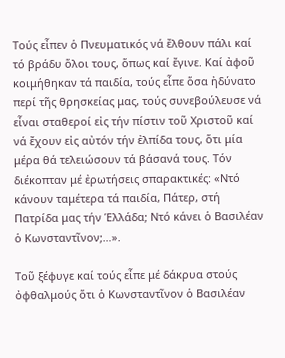Τούς εἶπεν ὁ Πνευματικός νά ἔλθουν πάλι καί τό βράδυ ὅλοι τους, ὅπως καί ἔγινε. Καί ἀφοῦ κοιμήθηκαν τά παιδία, τούς εἶπε ὅσα ἠδύνατο περί τῆς θρησκείας μας, τούς συνεβούλευσε νά εἶναι σταθεροί εἰς τήν πίστιν τοῦ Χριστοῦ καί νά ἔχουν εἰς αὐτόν τήν ἐλπίδα τους, ὅτι μία μέρα θά τελειώσουν τά βάσανά τους. Τόν διέκοπταν μέ ἐρωτήσεις σπαρακτικές: «Ντό κάνουν ταμέτερα τά παιδία, Πάτερ, στή Πατρίδα μας τήν Ἑλλάδα; Ντό κάνει ὁ Βασιλέαν ὁ Κωνσταντῖνον;…».

Τοῦ ξέφυγε καί τούς εἶπε μέ δάκρυα στούς ὀφθαλμούς ὅτι ὁ Κωνσταντῖνον ὁ Βασιλέαν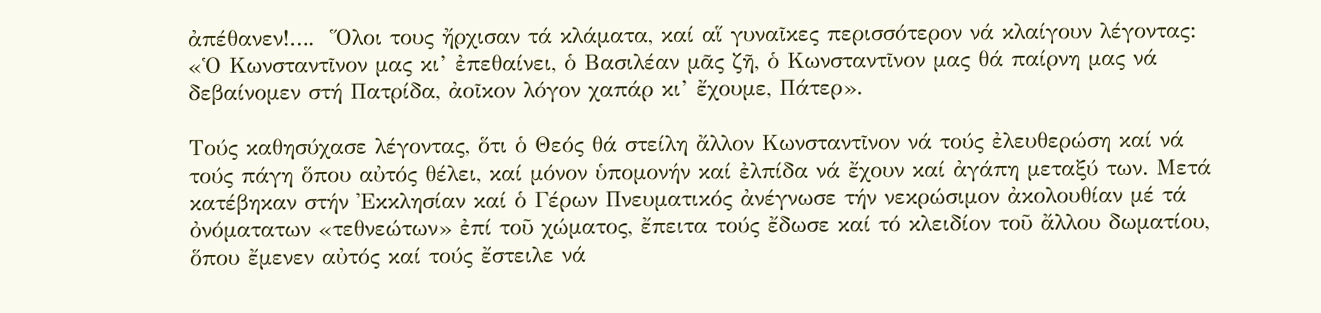ἀπέθανεν!….  Ὅλοι τους ἤρχισαν τά κλάματα, καί αἵ γυναῖκες περισσότερον νά κλαίγουν λέγοντας: «Ὁ Κωνσταντῖνον μας κι’ ἐπεθαίνει, ὁ Βασιλέαν μᾶς ζῆ, ὁ Κωνσταντῖνον μας θά παίρνη μας νά δεβαίνομεν στή Πατρίδα, ἀοῖκον λόγον χαπάρ κι’ ἔχουμε, Πάτερ».

Τούς καθησύχασε λέγοντας, ὅτι ὁ Θεός θά στείλη ἄλλον Κωνσταντῖνον νά τούς ἐλευθερώση καί νά τούς πάγη ὅπου αὐτός θέλει, καί μόνον ὑπομονήν καί ἐλπίδα νά ἔχουν καί ἀγάπη μεταξύ των. Μετά κατέβηκαν στήν Ἐκκλησίαν καί ὁ Γέρων Πνευματικός ἀνέγνωσε τήν νεκρώσιμον ἀκολουθίαν μέ τά ὀνόματατων «τεθνεώτων» ἐπί τοῦ χώματος, ἔπειτα τούς ἔδωσε καί τό κλειδίον τοῦ ἄλλου δωματίου, ὅπου ἔμενεν αὐτός καί τούς ἔστειλε νά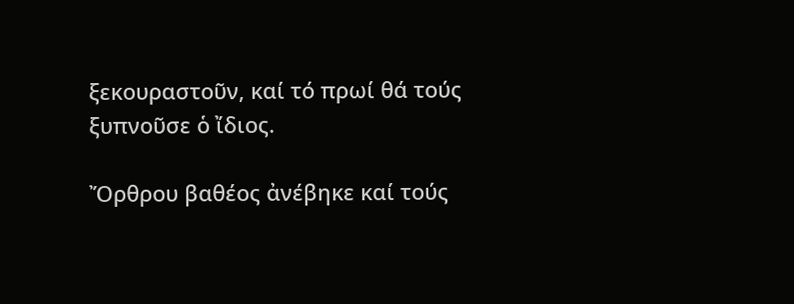ξεκουραστοῦν, καί τό πρωί θά τούς ξυπνοῦσε ὁ ἴδιος.

Ὄρθρου βαθέος ἀνέβηκε καί τούς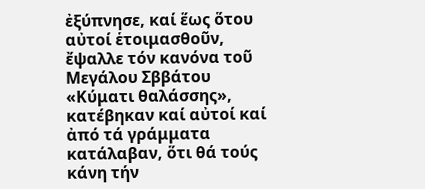ἐξύπνησε, καί ἕως ὅτου αὐτοί ἑτοιμασθοῦν, ἔψαλλε τόν κανόνα τοῦ Μεγάλου Σββάτου «Κύματι θαλάσσης», κατέβηκαν καί αὐτοί καί ἀπό τά γράμματα κατάλαβαν, ὅτι θά τούς κάνη τήν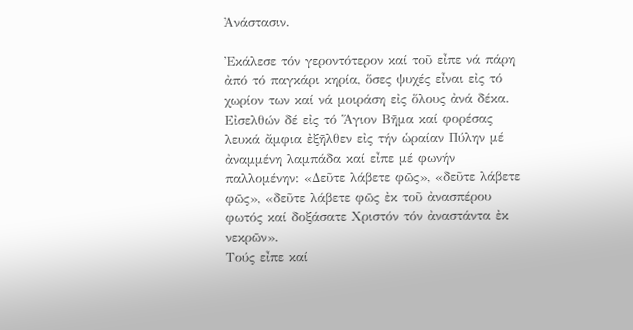Ἀνάστασιν.

Ἐκάλεσε τόν γεροντότερον καί τοῦ εἶπε νά πάρη ἀπό τό παγκάρι κηρία, ὅσες ψυχές εἶναι εἰς τό χωρίον των καί νά μοιράση εἰς ὅλους ἀνά δέκα. Εἰσελθών δέ εἰς τό Ἅγιον Βῆμα καί φορέσας λευκά ἄμφια ἐξῆλθεν εἰς τήν ὡραίαν Πύλην μέ ἀναμμένη λαμπάδα καί εἶπε μέ φωνήν παλλομένην: «Δεῦτε λάβετε φῶς», «δεῦτε λάβετε φῶς», «δεῦτε λάβετε φῶς ἐκ τοῦ ἀνασπέρου φωτός καί δοξάσατε Χριστόν τόν ἀναστάντα ἐκ νεκρῶν».
Τούς εἶπε καί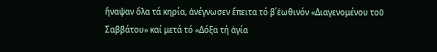ἤναψαν ὅλα τά κηρία, ἀνέγνωσεν ἔπειτα τό β΄ἑωθινόν «Διαγενομένου τοῦ Σαββάτου» καί μετά τό «Δόξα τή ἁγία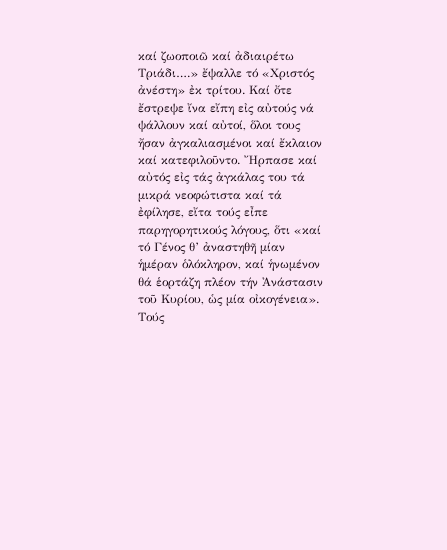καί ζωοποιῶ καί ἀδιαιρέτω Τριάδι….» ἔψαλλε τό «Χριστός ἀνέστη» ἐκ τρίτου. Καί ὄτε ἔστρεψε ἴνα εἴπη εἰς αὐτούς νά ψάλλουν καί αὐτοί, ὅλοι τους ἤσαν ἀγκαλιασμένοι καί ἔκλαιον καί κατεφιλοῦντο. Ἤρπασε καί αὐτός εἰς τάς ἀγκάλας του τά μικρά νεοφώτιστα καί τά ἐφίλησε, εἴτα τούς εἶπε παρηγορητικούς λόγους, ὅτι «καί τό Γένος θ’ ἀναστηθῆ μίαν ἡμέραν ὁλόκληρον, καί ἡνωμένον θά ἑορτάζη πλέον τήν Ἀνάστασιν τοῦ Κυρίου, ὡς μία οἰκογένεια». Τούς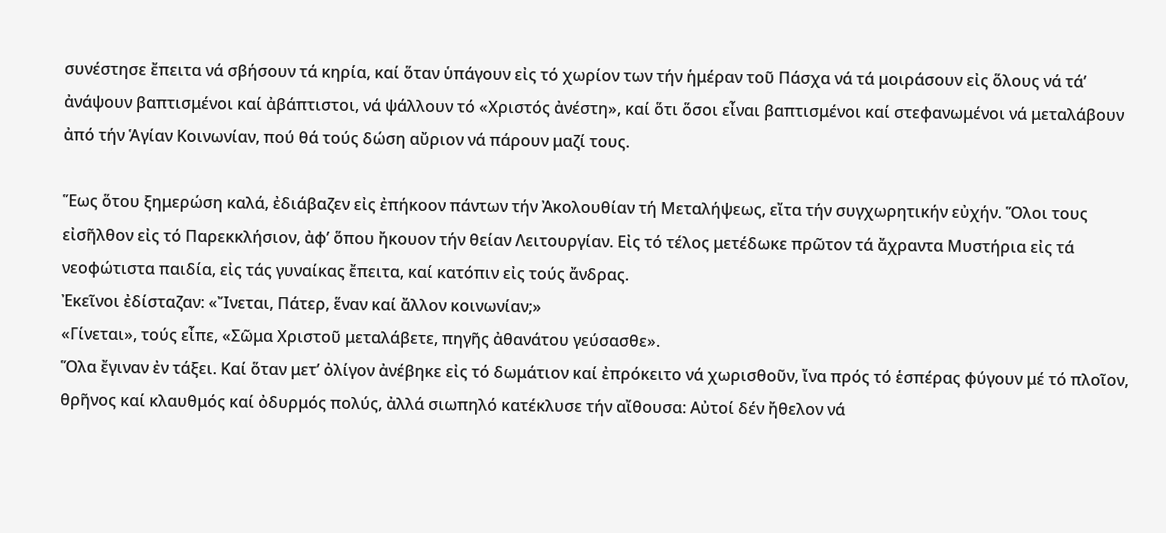συνέστησε ἔπειτα νά σβήσουν τά κηρία, καί ὅταν ὑπάγουν εἰς τό χωρίον των τήν ἡμέραν τοῦ Πάσχα νά τά μοιράσουν εἰς ὅλους νά τά’ ἀνάψουν βαπτισμένοι καί ἀβάπτιστοι, νά ψάλλουν τό «Χριστός ἀνέστη», καί ὅτι ὅσοι εἶναι βαπτισμένοι καί στεφανωμένοι νά μεταλάβουν ἀπό τήν Ἁγίαν Κοινωνίαν, πού θά τούς δώση αὔριον νά πάρουν μαζί τους.

Ἕως ὅτου ξημερώση καλά, ἐδιάβαζεν εἰς ἐπήκοον πάντων τήν Ἀκολουθίαν τή Μεταλήψεως, εἴτα τήν συγχωρητικήν εὐχήν. Ὅλοι τους εἰσῆλθον εἰς τό Παρεκκλήσιον, ἀφ’ ὅπου ἤκουον τήν θείαν Λειτουργίαν. Εἰς τό τέλος μετέδωκε πρῶτον τά ἄχραντα Μυστήρια εἰς τά νεοφώτιστα παιδία, εἰς τάς γυναίκας ἔπειτα, καί κατόπιν εἰς τούς ἄνδρας.
Ἐκεῖνοι ἐδίσταζαν: «Ἴνεται, Πάτερ, ἕναν καί ἄλλον κοινωνίαν;»
«Γίνεται», τούς εἶπε, «Σῶμα Χριστοῦ μεταλάβετε, πηγῆς ἀθανάτου γεύσασθε».
Ὅλα ἔγιναν ἐν τάξει. Καί ὅταν μετ’ ὀλίγον ἀνέβηκε εἰς τό δωμάτιον καί ἐπρόκειτο νά χωρισθοῦν, ἴνα πρός τό ἑσπέρας φύγουν μέ τό πλοῖον, θρῆνος καί κλαυθμός καί ὀδυρμός πολύς, ἀλλά σιωπηλό κατέκλυσε τήν αἴθουσα: Αὐτοί δέν ἤθελον νά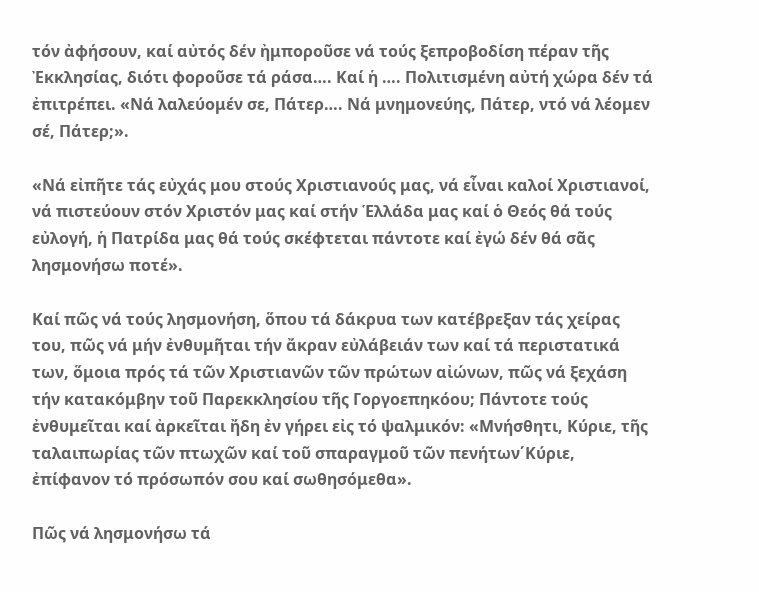τόν ἀφήσουν, καί αὐτός δέν ἠμποροῦσε νά τούς ξεπροβοδίση πέραν τῆς Ἐκκλησίας, διότι φοροῦσε τά ράσα…. Καί ἡ …. Πολιτισμένη αὐτή χώρα δέν τά ἐπιτρέπει. «Νά λαλεύομέν σε, Πάτερ…. Νά μνημονεύης, Πάτερ, ντό νά λέομεν σέ, Πάτερ;».

«Νά εἰπῆτε τάς εὐχάς μου στούς Χριστιανούς μας, νά εἶναι καλοί Χριστιανοί, νά πιστεύουν στόν Χριστόν μας καί στήν Ἑλλάδα μας καί ὁ Θεός θά τούς εὐλογή, ἡ Πατρίδα μας θά τούς σκέφτεται πάντοτε καί ἐγώ δέν θά σᾶς λησμονήσω ποτέ».

Καί πῶς νά τούς λησμονήση, ὅπου τά δάκρυα των κατέβρεξαν τάς χείρας του, πῶς νά μήν ἐνθυμῆται τήν ἄκραν εὐλάβειάν των καί τά περιστατικά των, ὅμοια πρός τά τῶν Χριστιανῶν τῶν πρώτων αἰώνων, πῶς νά ξεχάση τήν κατακόμβην τοῦ Παρεκκλησίου τῆς Γοργοεπηκόου; Πάντοτε τούς ἐνθυμεῖται καί ἀρκεῖται ἤδη ἐν γήρει εἰς τό ψαλμικόν: «Μνήσθητι, Κύριε, τῆς ταλαιπωρίας τῶν πτωχῶν καί τοῦ σπαραγμοῦ τῶν πενήτων΄Κύριε, ἐπίφανον τό πρόσωπόν σου καί σωθησόμεθα».

Πῶς νά λησμονήσω τά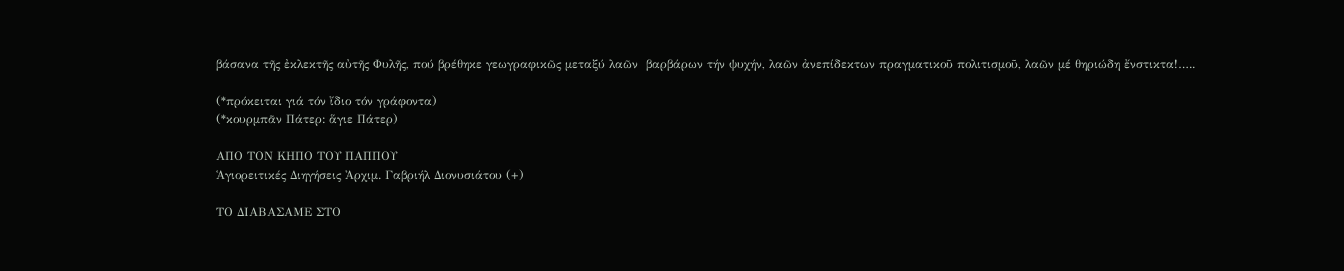βάσανα τῆς ἐκλεκτῆς αὐτῆς Φυλῆς, πού βρέθηκε γεωγραφικῶς μεταξύ λαῶν  βαρβάρων τήν ψυχήν, λαῶν ἀνεπίδεκτων πραγματικοῦ πολιτισμοῦ, λαῶν μέ θηριώδη ἔνστικτα!…..

(*πρόκειται γιά τόν ἴδιο τόν γράφοντα)
(*κουρμπᾶν Πάτερ: ἅγιε Πάτερ)

ΑΠΟ ΤΟΝ ΚΗΠΟ ΤΟΥ ΠΑΠΠΟΥ
Ἁγιορειτικές Διηγήσεις Ἀρχιμ. Γαβριήλ Διονυσιάτου (+)

ΤΟ ΔΙΑΒΑΣΑΜΕ ΣΤΟ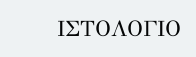ΙΣΤΟΛΟΓΙΟ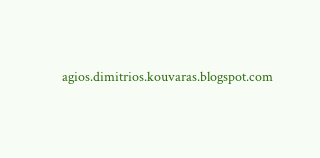agios.dimitrios.kouvaras.blogspot.com